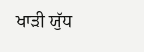ਖਾੜੀ ਯੁੱਧ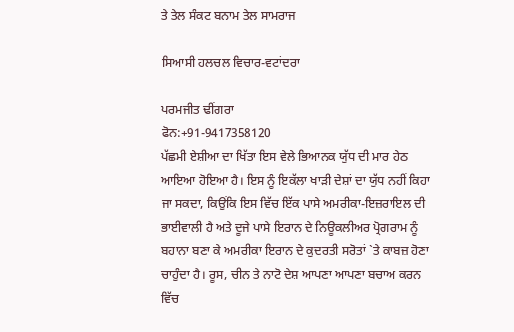ਤੇ ਤੇਲ ਸੰਕਟ ਬਨਾਮ ਤੇਲ ਸਾਮਰਾਜ

ਸਿਆਸੀ ਹਲਚਲ ਵਿਚਾਰ-ਵਟਾਂਦਰਾ

ਪਰਮਜੀਤ ਢੀਂਗਰਾ
ਫੋਨ:+91-9417358120
ਪੱਛਮੀ ਏਸ਼ੀਆ ਦਾ ਖਿੱਤਾ ਇਸ ਵੇਲੇ ਭਿਆਨਕ ਯੁੱਧ ਦੀ ਮਾਰ ਹੇਠ ਆਇਆ ਹੋਇਆ ਹੈ। ਇਸ ਨੂੰ ਇਕੱਲਾ ਖਾੜੀ ਦੇਸ਼ਾਂ ਦਾ ਯੁੱਧ ਨਹੀਂ ਕਿਹਾ ਜਾ ਸਕਦਾ, ਕਿਉਂਕਿ ਇਸ ਵਿੱਚ ਇੱਕ ਪਾਸੇ ਅਮਰੀਕਾ-ਇਜ਼ਰਾਇਲ ਦੀ ਭਾਈਵਾਲੀ ਹੈ ਅਤੇ ਦੂਜੇ ਪਾਸੇ ਇਰਾਨ ਦੇ ਨਿਊਕਲੀਅਰ ਪ੍ਰੋਗਰਾਮ ਨੂੰ ਬਹਾਨਾ ਬਣਾ ਕੇ ਅਮਰੀਕਾ ਇਰਾਨ ਦੇ ਕੁਦਰਤੀ ਸਰੋਤਾਂ `ਤੇ ਕਾਬਜ਼ ਹੋਣਾ ਚਾਹੁੰਦਾ ਹੈ। ਰੂਸ, ਚੀਨ ਤੇ ਨਾਟੋ ਦੇਸ਼ ਆਪਣਾ ਆਪਣਾ ਬਚਾਅ ਕਰਨ ਵਿੱਚ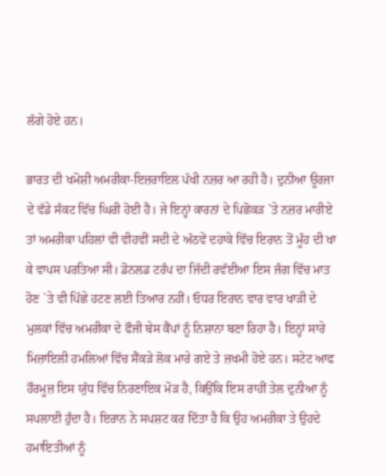ਲੱਗੇ ਹੋਏ ਹਨ।

ਭਾਰਤ ਦੀ ਖਮੋਸ਼ੀ ਅਮਰੀਕਾ-ਇਜ਼ਰਾਇਲ ਪੱਖੀ ਨਜ਼ਰ ਆ ਰਹੀ ਹੈ। ਦੁਨੀਆ ਊਰਜਾ ਦੇ ਵੱਡੇ ਸੰਕਟ ਵਿੱਚ ਘਿਰੀ ਹੋਈ ਹੈ। ਜੇ ਇਨ੍ਹਾਂ ਕਾਰਨਾਂ ਦੇ ਪਿਛੋਕੜ `ਤੇ ਨਜ਼ਰ ਮਾਰੀਏ ਤਾਂ ਅਮਰੀਕਾ ਪਹਿਲਾਂ ਵੀ ਵੀਹਵੀਂ ਸਦੀ ਦੇ ਅੱਠਵੇਂ ਦਹਾਕੇ ਵਿੱਚ ਇਰਾਨ ਤੋਂ ਮੂੰਹ ਦੀ ਖਾ ਕੇ ਵਾਪਸ ਪਰਤਿਆ ਸੀ। ਡੋਨਲਡ ਟਰੰਪ ਦਾ ਜਿੱਦੀ ਰਵੱਈਆ ਇਸ ਜੰਗ ਵਿੱਚ ਮਾਤ ਹੋਣ `ਤੇ ਵੀ ਪਿੱਛੇ ਹਟਣ ਲਈ ਤਿਆਰ ਨਹੀਂ। ਓਧਰ ਇਰਾਨ ਵਾਰ ਵਾਰ ਖਾੜੀ ਦੇ ਮੁਲਕਾਂ ਵਿੱਚ ਅਮਰੀਕਾ ਦੇ ਫੌਜੀ ਬੇਸ ਕੈਂਪਾਂ ਨੂੰ ਨਿਸ਼ਾਨਾ ਬਣਾ ਰਿਹਾ ਹੈ। ਇਨ੍ਹਾਂ ਸਾਰੇ ਮਿਜ਼ਾਇਲੀ ਹਮਲਿਆਂ ਵਿੱਚ ਸੈਂਕੜੇ ਲੋਕ ਮਾਰੇ ਗਏ ਤੇ ਜ਼ਖਮੀ ਹੋਏ ਹਨ। ਸਟੇਟ ਆਫ ਹੌਰਮੂਜ਼ ਇਸ ਯੁੱਧ ਵਿੱਚ ਨਿਰਣਾਇਕ ਮੋੜ ਹੈ, ਕਿਉਂਕਿ ਇਸ ਰਾਹੀਂ ਤੇਲ ਦੁਨੀਆ ਨੂੰ ਸਪਲਾਈ ਹੁੰਦਾ ਹੈ। ਇਰਾਨ ਨੇ ਸਪਸ਼ਟ ਕਰ ਦਿੱਤਾ ਹੈ ਕਿ ਉਹ ਅਮਰੀਕਾ ਤੇ ਉਹਦੇ ਹਮਾਇਤੀਆਂ ਨੂੰ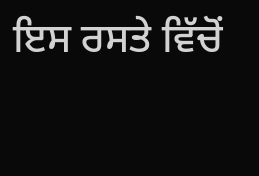ਇਸ ਰਸਤੇ ਵਿੱਚੋਂ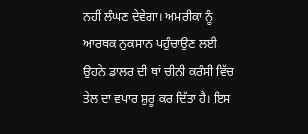ਨਹੀਂ ਲੰਘਣ ਦੇਵੇਗਾ। ਅਮਰੀਕਾ ਨੂੰ ਆਰਥਕ ਨੁਕਸਾਨ ਪਹੁੰਚਾਉਣ ਲਈ ਉਹਨੇ ਡਾਲਰ ਦੀ ਥਾਂ ਚੀਨੀ ਕਰੰਸੀ ਵਿੱਚ ਤੇਲ ਦਾ ਵਪਾਰ ਸ਼ੁਰੂ ਕਰ ਦਿੱਤਾ ਹੈ। ਇਸ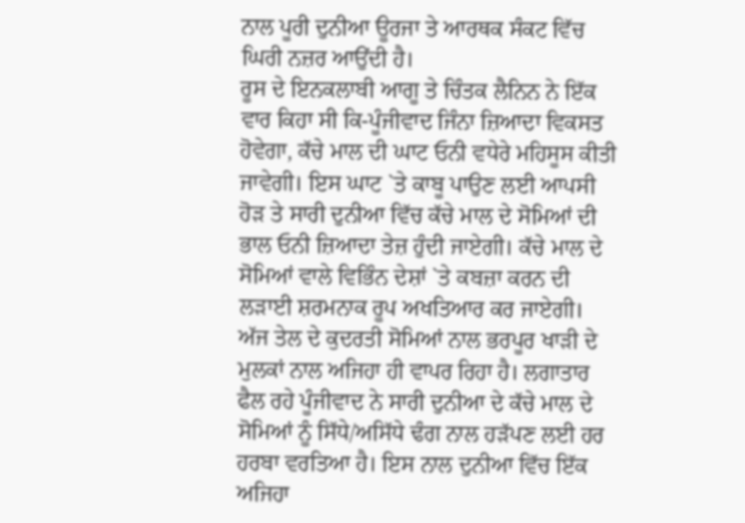ਨਾਲ ਪੂਰੀ ਦੁਨੀਆ ਊਰਜਾ ਤੇ ਆਰਥਕ ਸੰਕਟ ਵਿੱਚ ਘਿਰੀ ਨਜ਼ਰ ਆਉਂਦੀ ਹੈ।
ਰੂਸ ਦੇ ਇਨਕਲਾਬੀ ਆਗੂ ਤੇ ਚਿੰਤਕ ਲੈਨਿਨ ਨੇ ਇੱਕ ਵਾਰ ਕਿਹਾ ਸੀ ਕਿ-ਪੂੰਜੀਵਾਦ ਜਿੰਨਾ ਜ਼ਿਆਦਾ ਵਿਕਸਤ ਹੋਵੇਗਾ, ਕੱਚੇ ਮਾਲ ਦੀ ਘਾਟ ਓਨੀ ਵਧੇਰੇ ਮਹਿਸੂਸ ਕੀਤੀ ਜਾਵੇਗੀ। ਇਸ ਘਾਟ `ਤੇ ਕਾਬੂ ਪਾਉਣ ਲਈ ਆਪਸੀ ਹੋੜ ਤੇ ਸਾਰੀ ਦੁਨੀਆ ਵਿੱਚ ਕੱਚੇ ਮਾਲ ਦੇ ਸੋਮਿਆਂ ਦੀ ਭਾਲ ਓਨੀ ਜ਼ਿਆਦਾ ਤੇਜ਼ ਹੁੰਦੀ ਜਾਏਗੀ। ਕੱਚੇ ਮਾਲ ਦੇ ਸੋਮਿਆਂ ਵਾਲੇ ਵਿਭਿੰਨ ਦੇਸ਼ਾਂ `ਤੇ ਕਬਜ਼ਾ ਕਰਨ ਦੀ ਲੜਾਈ ਸ਼ਰਮਨਾਕ ਰੂਪ ਅਖਤਿਆਰ ਕਰ ਜਾਏਗੀ। ਅੱਜ ਤੇਲ ਦੇ ਕੁਦਰਤੀ ਸੋਮਿਆਂ ਨਾਲ ਭਰਪੂਰ ਖਾੜੀ ਦੇ ਮੁਲਕਾਂ ਨਾਲ ਅਜਿਹਾ ਹੀ ਵਾਪਰ ਰਿਹਾ ਹੈ। ਲਗਾਤਾਰ ਫੈਲ ਰਹੇ ਪੂੰਜੀਵਾਦ ਨੇ ਸਾਰੀ ਦੁਨੀਆ ਦੇ ਕੱਚੇ ਮਾਲ ਦੇ ਸੋਮਿਆਂ ਨੂੰ ਸਿੱਧੇ/ਅਸਿੱਧੇ ਢੰਗ ਨਾਲ ਹੜੱਪਣ ਲਈ ਹਰ ਹਰਬਾ ਵਰਤਿਆ ਹੈ। ਇਸ ਨਾਲ ਦੁਨੀਆ ਵਿੱਚ ਇੱਕ ਅਜਿਹਾ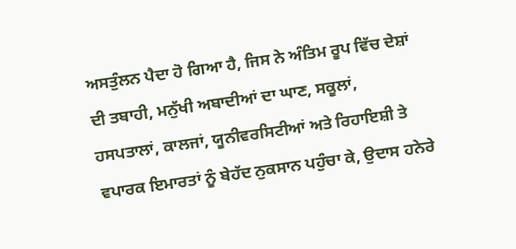ਅਸਤੁੰਲਨ ਪੈਦਾ ਹੋ ਗਿਆ ਹੈ, ਜਿਸ ਨੇ ਅੰਤਿਮ ਰੂਪ ਵਿੱਚ ਦੇਸ਼ਾਂ ਦੀ ਤਬਾਹੀ, ਮਨੁੱਖੀ ਅਬਾਦੀਆਂ ਦਾ ਘਾਣ, ਸਕੂਲਾਂ, ਹਸਪਤਾਲਾਂ, ਕਾਲਜਾਂ, ਯੂਨੀਵਰਸਿਟੀਆਂ ਅਤੇ ਰਿਹਾਇਸ਼ੀ ਤੇ ਵਪਾਰਕ ਇਮਾਰਤਾਂ ਨੂੰ ਬੇਹੱਦ ਨੁਕਸਾਨ ਪਹੁੰਚਾ ਕੇ, ਉਦਾਸ ਹਨੇਰੇ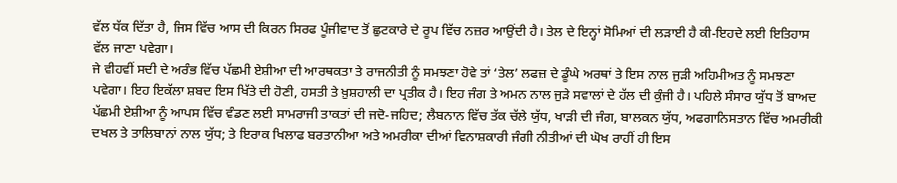ਵੱਲ ਧੱਕ ਦਿੱਤਾ ਹੈ, ਜਿਸ ਵਿੱਚ ਆਸ ਦੀ ਕਿਰਨ ਸਿਰਫ ਪੂੰਜੀਵਾਦ ਤੋਂ ਛੁਟਕਾਰੇ ਦੇ ਰੂਪ ਵਿੱਚ ਨਜ਼ਰ ਆਉਂਦੀ ਹੈ। ਤੇਲ ਦੇ ਇਨ੍ਹਾਂ ਸੋਮਿਆਂ ਦੀ ਲੜਾਈ ਹੈ ਕੀ-ਇਹਦੇ ਲਈ ਇਤਿਹਾਸ ਵੱਲ ਜਾਣਾ ਪਵੇਗਾ।
ਜੇ ਵੀਹਵੀਂ ਸਦੀ ਦੇ ਅਰੰਭ ਵਿੱਚ ਪੱਛਮੀ ਏਸ਼ੀਆ ਦੀ ਆਰਥਕਤਾ ਤੇ ਰਾਜਨੀਤੀ ਨੂੰ ਸਮਝਣਾ ਹੋਵੇ ਤਾਂ ‘ਤੇਲ’ ਲਫਜ਼ ਦੇ ਡੂੰਘੇ ਅਰਥਾਂ ਤੇ ਇਸ ਨਾਲ ਜੁੜੀ ਅਹਿਮੀਅਤ ਨੂੰ ਸਮਝਣਾ ਪਵੇਗਾ। ਇਹ ਇਕੱਲਾ ਸ਼ਬਦ ਇਸ ਖਿੱਤੇ ਦੀ ਹੋਣੀ, ਹਸਤੀ ਤੇ ਖ਼ੁਸ਼ਹਾਲੀ ਦਾ ਪ੍ਰਤੀਕ ਹੈ। ਇਹ ਜੰਗ ਤੇ ਅਮਨ ਨਾਲ ਜੁੜੇ ਸਵਾਲਾਂ ਦੇ ਹੱਲ ਦੀ ਕੁੰਜੀ ਹੈ। ਪਹਿਲੇ ਸੰਸਾਰ ਯੁੱਧ ਤੋਂ ਬਾਅਦ ਪੱਛਮੀ ਏਸ਼ੀਆ ਨੂੰ ਆਪਸ ਵਿੱਚ ਵੰਡਣ ਲਈ ਸਾਮਰਾਜੀ ਤਾਕਤਾਂ ਦੀ ਜਦੋ-ਜਹਿਦ; ਲੈਬਨਾਨ ਵਿੱਚ ਤੱਕ ਚੱਲੇ ਯੁੱਧ, ਖਾੜੀ ਦੀ ਜੰਗ, ਬਾਲਕਨ ਯੁੱਧ, ਅਫਗਾਨਿਸਤਾਨ ਵਿੱਚ ਅਮਰੀਕੀ ਦਖਲ ਤੇ ਤਾਲਿਬਾਨਾਂ ਨਾਲ ਯੁੱਧ; ਤੇ ਇਰਾਕ ਖਿਲਾਫ ਬਰਤਾਨੀਆ ਅਤੇ ਅਮਰੀਕਾ ਦੀਆਂ ਵਿਨਾਸ਼ਕਾਰੀ ਜੰਗੀ ਨੀਤੀਆਂ ਦੀ ਘੋਖ ਰਾਹੀਂ ਹੀ ਇਸ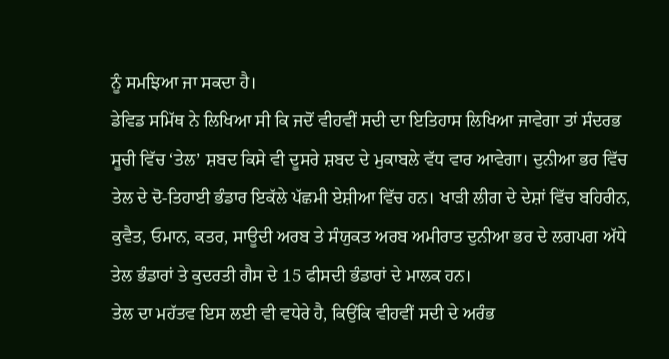ਨੂੰ ਸਮਝਿਆ ਜਾ ਸਕਦਾ ਹੈ।
ਡੇਵਿਡ ਸਮਿੱਥ ਨੇ ਲਿਖਿਆ ਸੀ ਕਿ ਜਦੋਂ ਵੀਹਵੀਂ ਸਦੀ ਦਾ ਇਤਿਹਾਸ ਲਿਖਿਆ ਜਾਵੇਗਾ ਤਾਂ ਸੰਦਰਭ ਸੂਚੀ ਵਿੱਚ ‘ਤੇਲ’ ਸ਼ਬਦ ਕਿਸੇ ਵੀ ਦੂਸਰੇ ਸ਼ਬਦ ਦੇ ਮੁਕਾਬਲੇ ਵੱਧ ਵਾਰ ਆਵੇਗਾ। ਦੁਨੀਆ ਭਰ ਵਿੱਚ ਤੇਲ ਦੇ ਦੋ-ਤਿਹਾਈ ਭੰਡਾਰ ਇਕੱਲੇ ਪੱਛਮੀ ਏਸ਼ੀਆ ਵਿੱਚ ਹਨ। ਖਾੜੀ ਲੀਗ ਦੇ ਦੇਸ਼ਾਂ ਵਿੱਚ ਬਹਿਰੀਨ, ਕੁਵੈਤ, ਓਮਾਨ, ਕਤਰ, ਸਾਊਦੀ ਅਰਬ ਤੇ ਸੰਯੁਕਤ ਅਰਬ ਅਮੀਰਾਤ ਦੁਨੀਆ ਭਰ ਦੇ ਲਗਪਗ ਅੱਧੇ ਤੇਲ ਭੰਡਾਰਾਂ ਤੇ ਕੁਦਰਤੀ ਗੈਸ ਦੇ 15 ਫੀਸਦੀ ਭੰਡਾਰਾਂ ਦੇ ਮਾਲਕ ਹਨ।
ਤੇਲ ਦਾ ਮਹੱਤਵ ਇਸ ਲਈ ਵੀ ਵਧੇਰੇ ਹੈ, ਕਿਉਂਕਿ ਵੀਹਵੀਂ ਸਦੀ ਦੇ ਅਰੰਭ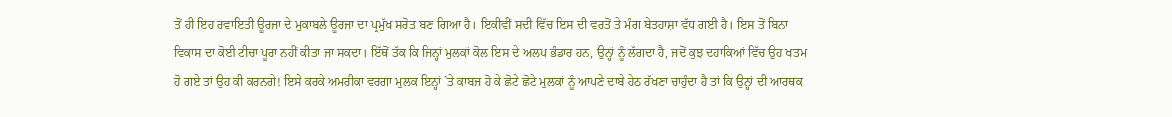ਤੋਂ ਹੀ ਇਹ ਰਵਾਇਤੀ ਊਰਜਾ ਦੇ ਮੁਕਾਬਲੇ ਊਰਜਾ ਦਾ ਪ੍ਰਮੁੱਖ ਸਰੋਤ ਬਣ ਗਿਆ ਹੈ। ਇਕੀਵੀਂ ਸਦੀ ਵਿੱਚ ਇਸ ਦੀ ਵਰਤੋਂ ਤੇ ਮੰਗ ਬੇਤਹਾਸ਼ਾ ਵੱਧ ਗਈ ਹੈ। ਇਸ ਤੋਂ ਬਿਨਾ ਵਿਕਾਸ ਦਾ ਕੋਈ ਟੀਚਾ ਪੂਰਾ ਨਹੀਂ ਕੀਤਾ ਜਾ ਸਕਦਾ। ਇੱਥੋਂ ਤੱਕ ਕਿ ਜਿਨ੍ਹਾਂ ਮੁਲਕਾਂ ਕੋਲ ਇਸ ਦੇ ਅਲਪ ਭੰਡਾਰ ਹਨ, ਉਨ੍ਹਾਂ ਨੂੰ ਲੱਗਦਾ ਹੈ, ਜਦੋਂ ਕੁਝ ਦਹਾਕਿਆਂ ਵਿੱਚ ਉਹ ਖਤਮ ਹੋ ਗਏ ਤਾਂ ਉਹ ਕੀ ਕਰਨਗੇ! ਇਸੇ ਕਰਕੇ ਅਮਰੀਕਾ ਵਰਗਾ ਮੁਲਕ ਇਨ੍ਹਾਂ `ਤੇ ਕਾਬਜ ਹੋ ਕੇ ਛੋਟੇ ਛੋਟੇ ਮੁਲਕਾਂ ਨੂੰ ਆਪਣੇ ਦਾਬੇ ਹੇਠ ਰੱਖਣਾ ਚਾਹੁੰਦਾ ਹੈ ਤਾਂ ਕਿ ਉਨ੍ਹਾਂ ਦੀ ਆਰਥਕ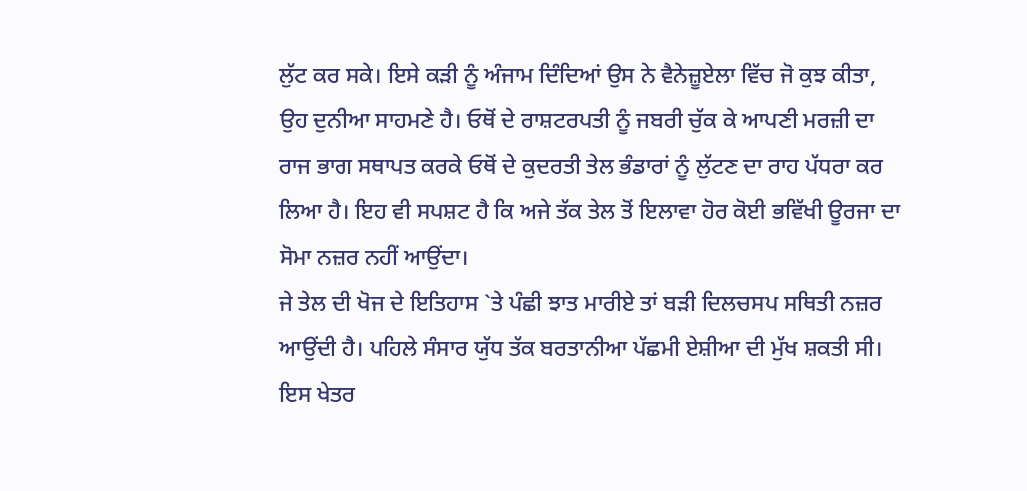ਲੁੱਟ ਕਰ ਸਕੇ। ਇਸੇ ਕੜੀ ਨੂੰ ਅੰਜਾਮ ਦਿੰਦਿਆਂ ਉਸ ਨੇ ਵੈਨੇਜ਼ੂਏਲਾ ਵਿੱਚ ਜੋ ਕੁਝ ਕੀਤਾ, ਉਹ ਦੁਨੀਆ ਸਾਹਮਣੇ ਹੈ। ਓਥੋਂ ਦੇ ਰਾਸ਼ਟਰਪਤੀ ਨੂੰ ਜਬਰੀ ਚੁੱਕ ਕੇ ਆਪਣੀ ਮਰਜ਼ੀ ਦਾ ਰਾਜ ਭਾਗ ਸਥਾਪਤ ਕਰਕੇ ਓਥੋਂ ਦੇ ਕੁਦਰਤੀ ਤੇਲ ਭੰਡਾਰਾਂ ਨੂੰ ਲੁੱਟਣ ਦਾ ਰਾਹ ਪੱਧਰਾ ਕਰ ਲਿਆ ਹੈ। ਇਹ ਵੀ ਸਪਸ਼ਟ ਹੈ ਕਿ ਅਜੇ ਤੱਕ ਤੇਲ ਤੋਂ ਇਲਾਵਾ ਹੋਰ ਕੋਈ ਭਵਿੱਖੀ ਊਰਜਾ ਦਾ ਸੋਮਾ ਨਜ਼ਰ ਨਹੀਂ ਆਉਂਦਾ।
ਜੇ ਤੇਲ ਦੀ ਖੋਜ ਦੇ ਇਤਿਹਾਸ `ਤੇ ਪੰਛੀ ਝਾਤ ਮਾਰੀਏ ਤਾਂ ਬੜੀ ਦਿਲਚਸਪ ਸਥਿਤੀ ਨਜ਼ਰ ਆਉਂਦੀ ਹੈ। ਪਹਿਲੇ ਸੰਸਾਰ ਯੁੱਧ ਤੱਕ ਬਰਤਾਨੀਆ ਪੱਛਮੀ ਏਸ਼ੀਆ ਦੀ ਮੁੱਖ ਸ਼ਕਤੀ ਸੀ। ਇਸ ਖੇਤਰ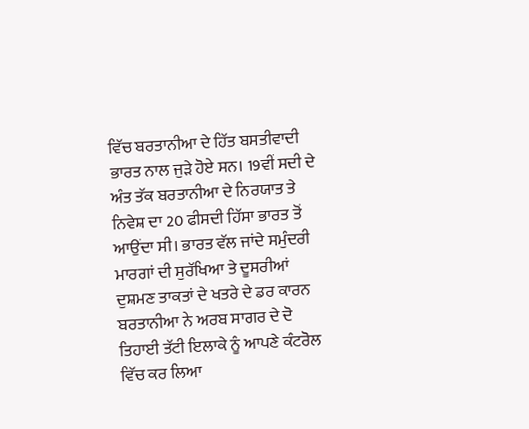ਵਿੱਚ ਬਰਤਾਨੀਆ ਦੇ ਹਿੱਤ ਬਸਤੀਵਾਦੀ ਭਾਰਤ ਨਾਲ ਜੁੜੇ ਹੋਏ ਸਨ। 19ਵੀਂ ਸਦੀ ਦੇ ਅੰਤ ਤੱਕ ਬਰਤਾਨੀਆ ਦੇ ਨਿਰਯਾਤ ਤੇ ਨਿਵੇਸ਼ ਦਾ 20 ਫੀਸਦੀ ਹਿੱਸਾ ਭਾਰਤ ਤੋਂ ਆਉਂਦਾ ਸੀ। ਭਾਰਤ ਵੱਲ ਜਾਂਦੇ ਸਮੁੰਦਰੀ ਮਾਰਗਾਂ ਦੀ ਸੁਰੱਖਿਆ ਤੇ ਦੂਸਰੀਆਂ ਦੁਸ਼ਮਣ ਤਾਕਤਾਂ ਦੇ ਖਤਰੇ ਦੇ ਡਰ ਕਾਰਨ ਬਰਤਾਨੀਆ ਨੇ ਅਰਬ ਸਾਗਰ ਦੇ ਦੋ ਤਿਹਾਈ ਤੱਟੀ ਇਲਾਕੇ ਨੂੰ ਆਪਣੇ ਕੰਟਰੋਲ ਵਿੱਚ ਕਰ ਲਿਆ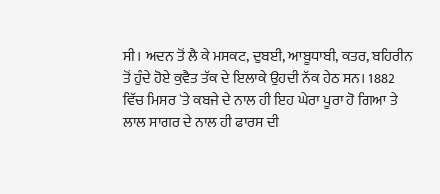ਸੀ। ਅਦਨ ਤੋਂ ਲੈ ਕੇ ਮਸਕਟ, ਦੁਬਈ, ਆਬੂਧਾਬੀ, ਕਤਰ, ਬਹਿਰੀਨ ਤੋਂ ਹੁੰਦੇ ਹੋਏ ਕੁਵੈਤ ਤੱਕ ਦੇ ਇਲਾਕੇ ਉਹਦੀ ਨੱਕ ਹੇਠ ਸਨ। 1882 ਵਿੱਚ ਮਿਸਰ `ਤੇ ਕਬਜੇ ਦੇ ਨਾਲ ਹੀ ਇਹ ਘੇਰਾ ਪੂਰਾ ਹੋ ਗਿਆ ਤੇ ਲਾਲ ਸਾਗਰ ਦੇ ਨਾਲ ਹੀ ਫਾਰਸ ਦੀ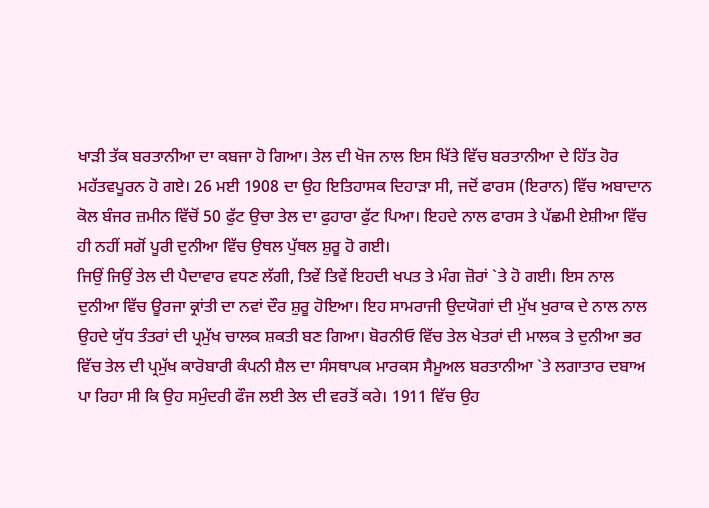ਖਾੜੀ ਤੱਕ ਬਰਤਾਨੀਆ ਦਾ ਕਬਜਾ ਹੋ ਗਿਆ। ਤੇਲ ਦੀ ਖੋਜ ਨਾਲ ਇਸ ਖਿੱਤੇ ਵਿੱਚ ਬਰਤਾਨੀਆ ਦੇ ਹਿੱਤ ਹੋਰ ਮਹੱਤਵਪੂਰਨ ਹੋ ਗਏ। 26 ਮਈ 1908 ਦਾ ਉਹ ਇਤਿਹਾਸਕ ਦਿਹਾੜਾ ਸੀ, ਜਦੋਂ ਫਾਰਸ (ਇਰਾਨ) ਵਿੱਚ ਅਬਾਦਾਨ ਕੋਲ ਬੰਜਰ ਜ਼ਮੀਨ ਵਿੱਚੋਂ 50 ਫੁੱਟ ਉਚਾ ਤੇਲ ਦਾ ਫੁਹਾਰਾ ਫੁੱਟ ਪਿਆ। ਇਹਦੇ ਨਾਲ ਫਾਰਸ ਤੇ ਪੱਛਮੀ ਏਸ਼ੀਆ ਵਿੱਚ ਹੀ ਨਹੀਂ ਸਗੋਂ ਪੂਰੀ ਦੁਨੀਆ ਵਿੱਚ ਉਥਲ ਪੁੱਥਲ ਸ਼ੁਰੂ ਹੋ ਗਈ।
ਜਿਉਂ ਜਿਉਂ ਤੇਲ ਦੀ ਪੈਦਾਵਾਰ ਵਧਣ ਲੱਗੀ, ਤਿਵੇਂ ਤਿਵੇਂ ਇਹਦੀ ਖਪਤ ਤੇ ਮੰਗ ਜ਼ੋਰਾਂ `ਤੇ ਹੋ ਗਈ। ਇਸ ਨਾਲ ਦੁਨੀਆ ਵਿੱਚ ਊਰਜਾ ਕ੍ਰਾਂਤੀ ਦਾ ਨਵਾਂ ਦੌਰ ਸ਼ੁਰੂ ਹੋਇਆ। ਇਹ ਸਾਮਰਾਜੀ ਉਦਯੋਗਾਂ ਦੀ ਮੁੱਖ ਖੁਰਾਕ ਦੇ ਨਾਲ ਨਾਲ ਉਹਦੇ ਯੁੱਧ ਤੰਤਰਾਂ ਦੀ ਪ੍ਰਮੁੱਖ ਚਾਲਕ ਸ਼ਕਤੀ ਬਣ ਗਿਆ। ਬੋਰਨੀਓ ਵਿੱਚ ਤੇਲ ਖੇਤਰਾਂ ਦੀ ਮਾਲਕ ਤੇ ਦੁਨੀਆ ਭਰ ਵਿੱਚ ਤੇਲ ਦੀ ਪ੍ਰਮੁੱਖ ਕਾਰੋਬਾਰੀ ਕੰਪਨੀ ਸ਼ੈਲ ਦਾ ਸੰਸਥਾਪਕ ਮਾਰਕਸ ਸੈਮੂਅਲ ਬਰਤਾਨੀਆ `ਤੇ ਲਗਾਤਾਰ ਦਬਾਅ ਪਾ ਰਿਹਾ ਸੀ ਕਿ ਉਹ ਸਮੁੰਦਰੀ ਫੌਜ ਲਈ ਤੇਲ ਦੀ ਵਰਤੋਂ ਕਰੇ। 1911 ਵਿੱਚ ਉਹ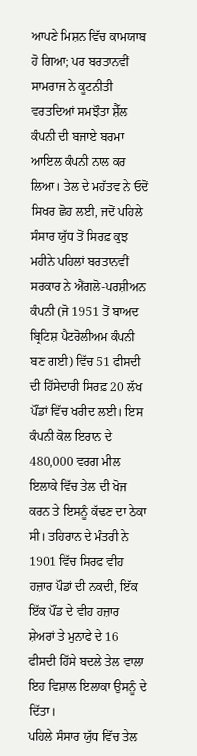ਆਪਣੇ ਮਿਸ਼ਨ ਵਿੱਚ ਕਾਮਯਾਬ ਹੋ ਗਿਆ; ਪਰ ਬਰਤਾਨਵੀਂ ਸਾਮਰਾਜ ਨੇ ਕੂਟਨੀਤੀ ਵਰਤਦਿਆਂ ਸਮਝੌਤਾ ਸ਼ੈੱਲ ਕੰਪਨੀ ਦੀ ਬਜਾਏ ਬਰਮਾ ਆਇਲ ਕੰਪਨੀ ਨਾਲ ਕਰ ਲਿਆ। ਤੇਲ ਦੇ ਮਹੱਤਵ ਨੇ ਓਦੋਂ ਸਿਖਰ ਛੋਹ ਲਈ, ਜਦੋਂ ਪਹਿਲੇ ਸੰਸਾਰ ਯੁੱਧ ਤੋਂ ਸਿਰਫ਼ ਕੁਝ ਮਹੀਨੇ ਪਹਿਲਾਂ ਬਰਤਾਨਵੀਂ ਸਰਕਾਰ ਨੇ ਐਂਗਲੋ-ਪਰਸ਼ੀਅਨ ਕੰਪਨੀ (ਜੋ 1951 ਤੋਂ ਬਾਅਦ ਬ੍ਰਿਟਿਸ਼ ਪੈਟਰੋਲੀਅਮ ਕੰਪਨੀ ਬਣ ਗਈ) ਵਿੱਚ 51 ਫੀਸਦੀ ਦੀ ਹਿੱਸੇਦਾਰੀ ਸਿਰਫ਼ 20 ਲੱਖ ਪੌਂਡਾਂ ਵਿੱਚ ਖਰੀਦ ਲਈ। ਇਸ ਕੰਪਨੀ ਕੋਲ ਇਰਾਨ ਦੇ 480,000 ਵਰਗ ਮੀਲ ਇਲਾਕੇ ਵਿੱਚ ਤੇਲ ਦੀ ਖੋਜ ਕਰਨ ਤੇ ਇਸਨੂੰ ਕੱਢਣ ਦਾ ਠੇਕਾ ਸੀ। ਤਹਿਰਾਨ ਦੇ ਮੰਤਰੀ ਨੇ 1901 ਵਿੱਚ ਸਿਰਫ ਵੀਹ ਹਜ਼ਾਰ ਪੌਡਾਂ ਦੀ ਨਕਦੀ, ਇੱਕ ਇੱਕ ਪੌਂਡ ਦੇ ਵੀਹ ਹਜ਼ਾਰ ਸ਼ੇਅਰਾਂ ਤੇ ਮੁਨਾਫੇ ਦੇ 16 ਫੀਸਦੀ ਹਿੱਸੇ ਬਦਲੇ ਤੇਲ ਵਾਲਾ ਇਹ ਵਿਸ਼ਾਲ ਇਲਾਕਾ ਉਸਨੂੰ ਦੇ ਦਿੱਤਾ।
ਪਹਿਲੇ ਸੰਸਾਰ ਯੁੱਧ ਵਿੱਚ ਤੇਲ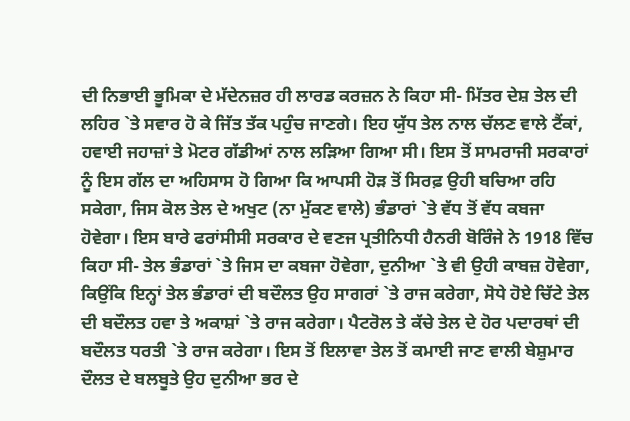ਦੀ ਨਿਭਾਈ ਭੂਮਿਕਾ ਦੇ ਮੱਦੇਨਜ਼ਰ ਹੀ ਲਾਰਡ ਕਰਜ਼ਨ ਨੇ ਕਿਹਾ ਸੀ- ਮਿੱਤਰ ਦੇਸ਼ ਤੇਲ ਦੀ ਲਹਿਰ `ਤੇ ਸਵਾਰ ਹੋ ਕੇ ਜਿੱਤ ਤੱਕ ਪਹੁੰਚ ਜਾਣਗੇ। ਇਹ ਯੁੱਧ ਤੇਲ ਨਾਲ ਚੱਲਣ ਵਾਲੇ ਟੈਂਕਾਂ, ਹਵਾਈ ਜਹਾਜ਼ਾਂ ਤੇ ਮੋਟਰ ਗੱਡੀਆਂ ਨਾਲ ਲੜਿਆ ਗਿਆ ਸੀ। ਇਸ ਤੋਂ ਸਾਮਰਾਜੀ ਸਰਕਾਰਾਂ ਨੂੰ ਇਸ ਗੱਲ ਦਾ ਅਹਿਸਾਸ ਹੋ ਗਿਆ ਕਿ ਆਪਸੀ ਹੋੜ ਤੋਂ ਸਿਰਫ਼ ਉਹੀ ਬਚਿਆ ਰਹਿ ਸਕੇਗਾ, ਜਿਸ ਕੋਲ ਤੇਲ ਦੇ ਅਖੁਟ (ਨਾ ਮੁੱਕਣ ਵਾਲੇ) ਭੰਡਾਰਾਂ `ਤੇ ਵੱਧ ਤੋਂ ਵੱਧ ਕਬਜਾ ਹੋਵੇਗਾ। ਇਸ ਬਾਰੇ ਫਰਾਂਸੀਸੀ ਸਰਕਾਰ ਦੇ ਵਣਜ ਪ੍ਰਤੀਨਿਧੀ ਹੈਨਰੀ ਬੋਰਿੰਜੇ ਨੇ 1918 ਵਿੱਚ ਕਿਹਾ ਸੀ- ਤੇਲ ਭੰਡਾਰਾਂ `ਤੇ ਜਿਸ ਦਾ ਕਬਜਾ ਹੋਵੇਗਾ, ਦੁਨੀਆ `ਤੇ ਵੀ ਉਹੀ ਕਾਬਜ਼ ਹੋਵੇਗਾ, ਕਿਉਂਕਿ ਇਨ੍ਹਾਂ ਤੇਲ ਭੰਡਾਰਾਂ ਦੀ ਬਦੌਲਤ ਉਹ ਸਾਗਰਾਂ `ਤੇ ਰਾਜ ਕਰੇਗਾ, ਸੋਧੇ ਹੋਏ ਚਿੱਟੇ ਤੇਲ ਦੀ ਬਦੌਲਤ ਹਵਾ ਤੇ ਅਕਾਸ਼ਾਂ `ਤੇ ਰਾਜ ਕਰੇਗਾ। ਪੈਟਰੋਲ ਤੇ ਕੱਚੇ ਤੇਲ ਦੇ ਹੋਰ ਪਦਾਰਥਾਂ ਦੀ ਬਦੌਲਤ ਧਰਤੀ `ਤੇ ਰਾਜ ਕਰੇਗਾ। ਇਸ ਤੋਂ ਇਲਾਵਾ ਤੇਲ ਤੋਂ ਕਮਾਈ ਜਾਣ ਵਾਲੀ ਬੇਸ਼ੁਮਾਰ ਦੌਲਤ ਦੇ ਬਲਬੂਤੇ ਉਹ ਦੁਨੀਆ ਭਰ ਦੇ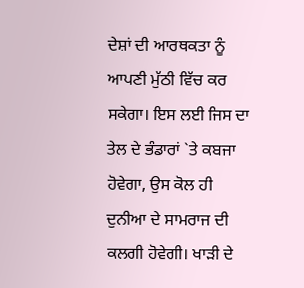ਦੇਸ਼ਾਂ ਦੀ ਆਰਥਕਤਾ ਨੂੰ ਆਪਣੀ ਮੁੱਠੀ ਵਿੱਚ ਕਰ ਸਕੇਗਾ। ਇਸ ਲਈ ਜਿਸ ਦਾ ਤੇਲ ਦੇ ਭੰਡਾਰਾਂ `ਤੇ ਕਬਜਾ ਹੋਵੇਗਾ, ਉਸ ਕੋਲ ਹੀ ਦੁਨੀਆ ਦੇ ਸਾਮਰਾਜ ਦੀ ਕਲਗੀ ਹੋਵੇਗੀ। ਖਾੜੀ ਦੇ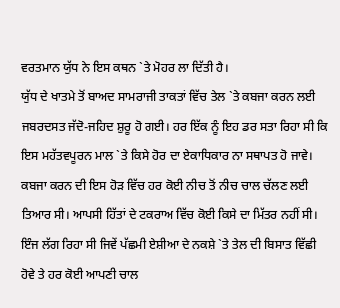ਵਰਤਮਾਨ ਯੁੱਧ ਨੇ ਇਸ ਕਥਨ `ਤੇ ਮੋਹਰ ਲਾ ਦਿੱਤੀ ਹੈ।
ਯੁੱਧ ਦੇ ਖਾਤਮੇ ਤੋਂ ਬਾਅਦ ਸਾਮਰਾਜੀ ਤਾਕਤਾਂ ਵਿੱਚ ਤੇਲ `ਤੇ ਕਬਜਾ ਕਰਨ ਲਈ ਜਬਰਦਸਤ ਜੱਦੋ-ਜਹਿਦ ਸ਼ੁਰੂ ਹੋ ਗਈ। ਹਰ ਇੱਕ ਨੂੰ ਇਹ ਡਰ ਸਤਾ ਰਿਹਾ ਸੀ ਕਿ ਇਸ ਮਹੱਤਵਪੂਰਨ ਮਾਲ `ਤੇ ਕਿਸੇ ਹੋਰ ਦਾ ਏਕਾਧਿਕਾਰ ਨਾ ਸਥਾਪਤ ਹੋ ਜਾਵੇ। ਕਬਜਾ ਕਰਨ ਦੀ ਇਸ ਹੋੜ ਵਿੱਚ ਹਰ ਕੋਈ ਨੀਚ ਤੋਂ ਨੀਚ ਚਾਲ ਚੱਲਣ ਲਈ ਤਿਆਰ ਸੀ। ਆਪਸੀ ਹਿੱਤਾਂ ਦੇ ਟਕਰਾਅ ਵਿੱਚ ਕੋਈ ਕਿਸੇ ਦਾ ਮਿੱਤਰ ਨਹੀਂ ਸੀ। ਇੰਜ ਲੱਗ ਰਿਹਾ ਸੀ ਜਿਵੇਂ ਪੱਛਮੀ ਏਸ਼ੀਆ ਦੇ ਨਕਸ਼ੇ `ਤੇ ਤੇਲ ਦੀ ਬਿਸਾਤ ਵਿੱਛੀ ਹੋਵੇ ਤੇ ਹਰ ਕੋਈ ਆਪਣੀ ਚਾਲ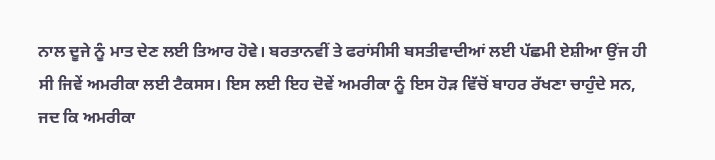ਨਾਲ ਦੂਜੇ ਨੂੰ ਮਾਤ ਦੇਣ ਲਈ ਤਿਆਰ ਹੋਵੇ। ਬਰਤਾਨਵੀਂ ਤੇ ਫਰਾਂਸੀਸੀ ਬਸਤੀਵਾਦੀਆਂ ਲਈ ਪੱਛਮੀ ਏਸ਼ੀਆ ਉਂਜ ਹੀ ਸੀ ਜਿਵੇਂ ਅਮਰੀਕਾ ਲਈ ਟੈਕਸਸ। ਇਸ ਲਈ ਇਹ ਦੋਵੇਂ ਅਮਰੀਕਾ ਨੂੰ ਇਸ ਹੋੜ ਵਿੱਚੋਂ ਬਾਹਰ ਰੱਖਣਾ ਚਾਹੁੰਦੇ ਸਨ, ਜਦ ਕਿ ਅਮਰੀਕਾ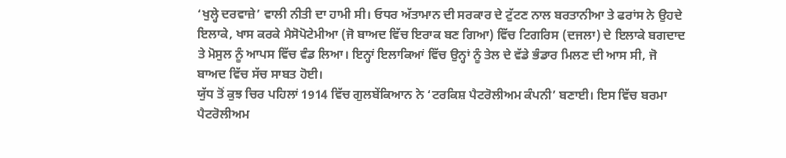‘ਖੁਲ੍ਹੇ ਦਰਵਾਜ਼ੇ’ ਵਾਲੀ ਨੀਤੀ ਦਾ ਹਾਮੀ ਸੀ। ਓਧਰ ਅੱਤਾਮਾਨ ਦੀ ਸਰਕਾਰ ਦੇ ਟੁੱਟਣ ਨਾਲ ਬਰਤਾਨੀਆ ਤੇ ਫਰਾਂਸ ਨੇ ਉਹਦੇ ਇਲਾਕੇ, ਖਾਸ ਕਰਕੇ ਮੈਸੋਪੋਟੇਮੀਆ (ਜੋ ਬਾਅਦ ਵਿੱਚ ਇਰਾਕ ਬਣ ਗਿਆ) ਵਿੱਚ ਟਿਗਰਿਸ (ਦਜਲਾ) ਦੇ ਇਲਾਕੇ ਬਗਦਾਦ ਤੇ ਮੋਸੁਲ ਨੂੰ ਆਪਸ ਵਿੱਚ ਵੰਡ ਲਿਆ। ਇਨ੍ਹਾਂ ਇਲਾਕਿਆਂ ਵਿੱਚ ਉਨ੍ਹਾਂ ਨੂੰ ਤੇਲ ਦੇ ਵੱਡੇ ਭੰਡਾਰ ਮਿਲਣ ਦੀ ਆਸ ਸੀ, ਜੋ ਬਾਅਦ ਵਿੱਚ ਸੱਚ ਸਾਬਤ ਹੋਈ।
ਯੁੱਧ ਤੋਂ ਕੁਝ ਚਿਰ ਪਹਿਲਾਂ 1914 ਵਿੱਚ ਗੁਲਬੇਂਕਿਆਨ ਨੇ ‘ਟਰਕਿਸ਼ ਪੈਟਰੋਲੀਅਮ ਕੰਪਨੀ’ ਬਣਾਈ। ਇਸ ਵਿੱਚ ਬਰਮਾ ਪੈਟਰੋਲੀਅਮ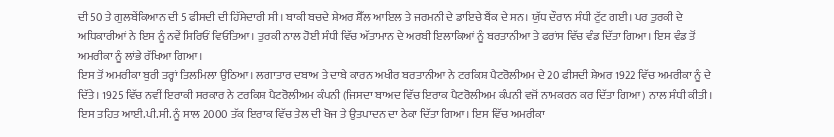ਦੀ 50 ਤੇ ਗੁਲਬੇਂਕਿਆਨ ਦੀ 5 ਫੀਸਦੀ ਦੀ ਹਿੱਸੇਦਾਰੀ ਸੀ। ਬਾਕੀ ਬਚਦੇ ਸ਼ੇਅਰ ਸ਼ੈੱਲ ਆਇਲ ਤੇ ਜਰਮਨੀ ਦੇ ਡਾਇਚੇ ਬੈਂਕ ਦੇ ਸਨ। ਯੁੱਧ ਦੌਰਾਨ ਸੰਧੀ ਟੁੱਟ ਗਈ। ਪਰ ਤੁਰਕੀ ਦੇ ਅਧਿਕਾਰੀਆਂ ਨੇ ਇਸ ਨੂੰ ਨਵੇਂ ਸਿਰਿਓਂ ਵਿਓਂਤਿਆ। ਤੁਰਕੀ ਨਾਲ ਹੋਈ ਸੰਧੀ ਵਿੱਚ ਅੱਤਾਮਾਨ ਦੇ ਅਰਬੀ ਇਲਾਕਿਆਂ ਨੂੰ ਬਰਤਾਨੀਆ ਤੇ ਫਰਾਂਸ ਵਿੱਚ ਵੰਡ ਦਿੱਤਾ ਗਿਆ। ਇਸ ਵੰਡ ਤੋਂ ਅਮਰੀਕਾ ਨੂੰ ਲਾਂਭੇ ਰੱਖਿਆ ਗਿਆ।
ਇਸ ਤੋਂ ਅਮਰੀਕਾ ਬੁਰੀ ਤਰ੍ਹਾਂ ਤਿਲਮਿਲਾ ਉਠਿਆ। ਲਗਾਤਾਰ ਦਬਾਅ ਤੇ ਦਾਬੇ ਕਾਰਨ ਅਖੀਰ ਬਰਤਾਨੀਆ ਨੇ ਟਰਕਿਸ਼ ਪੈਟਰੋਲੀਅਮ ਦੇ 20 ਫੀਸਦੀ ਸ਼ੇਅਰ 1922 ਵਿੱਚ ਅਮਰੀਕਾ ਨੂੰ ਦੇ ਦਿੱਤੇ। 1925 ਵਿੱਚ ਨਵੀਂ ਇਰਾਕੀ ਸਰਕਾਰ ਨੇ ਟਰਕਿਸ਼ ਪੈਟਰੋਲੀਅਮ ਕੰਪਨੀ (ਜਿਸਦਾ ਬਾਅਦ ਵਿੱਚ ਇਰਾਕ ਪੈਟਰੋਲੀਅਮ ਕੰਪਨੀ ਵਜੋਂ ਨਾਮਕਰਨ ਕਰ ਦਿੱਤਾ ਗਿਆ) ਨਾਲ ਸੰਧੀ ਕੀਤੀ। ਇਸ ਤਹਿਤ ਆਈ.ਪੀ.ਸੀ. ਨੂੰ ਸਾਲ 2000 ਤੱਕ ਇਰਾਕ ਵਿੱਚ ਤੇਲ ਦੀ ਖੋਜ ਤੇ ਉਤਪਾਦਨ ਦਾ ਠੇਕਾ ਦਿੱਤਾ ਗਿਆ। ਇਸ ਵਿੱਚ ਅਮਰੀਕਾ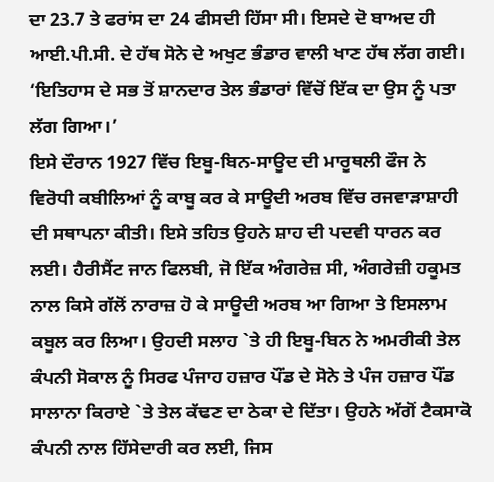ਦਾ 23.7 ਤੇ ਫਰਾਂਸ ਦਾ 24 ਫੀਸਦੀ ਹਿੱਸਾ ਸੀ। ਇਸਦੇ ਦੋ ਬਾਅਦ ਹੀ ਆਈ.ਪੀ.ਸੀ. ਦੇ ਹੱਥ ਸੋਨੇ ਦੇ ਅਖੁਟ ਭੰਡਾਰ ਵਾਲੀ ਖਾਣ ਹੱਥ ਲੱਗ ਗਈ। ‘ਇਤਿਹਾਸ ਦੇ ਸਭ ਤੋਂ ਸ਼ਾਨਦਾਰ ਤੇਲ ਭੰਡਾਰਾਂ ਵਿੱਚੋਂ ਇੱਕ ਦਾ ਉਸ ਨੂੰ ਪਤਾ ਲੱਗ ਗਿਆ।’
ਇਸੇ ਦੌਰਾਨ 1927 ਵਿੱਚ ਇਬੂ-ਬਿਨ-ਸਾਊਦ ਦੀ ਮਾਰੂਥਲੀ ਫੌਜ ਨੇ ਵਿਰੋਧੀ ਕਬੀਲਿਆਂ ਨੂੰ ਕਾਬੂ ਕਰ ਕੇ ਸਾਊਦੀ ਅਰਬ ਵਿੱਚ ਰਜਵਾੜਾਸ਼ਾਹੀ ਦੀ ਸਥਾਪਨਾ ਕੀਤੀ। ਇਸੇ ਤਹਿਤ ਉਹਨੇ ਸ਼ਾਹ ਦੀ ਪਦਵੀ ਧਾਰਨ ਕਰ ਲਈ। ਹੈਰੀਸੈਂਟ ਜਾਨ ਫਿਲਬੀ, ਜੋ ਇੱਕ ਅੰਗਰੇਜ਼ ਸੀ, ਅੰਗਰੇਜ਼ੀ ਹਕੂਮਤ ਨਾਲ ਕਿਸੇ ਗੱਲੋਂ ਨਾਰਾਜ਼ ਹੋ ਕੇ ਸਾਊਦੀ ਅਰਬ ਆ ਗਿਆ ਤੇ ਇਸਲਾਮ ਕਬੂਲ ਕਰ ਲਿਆ। ਉਹਦੀ ਸਲਾਹ `ਤੇ ਹੀ ਇਬੂ-ਬਿਨ ਨੇ ਅਮਰੀਕੀ ਤੇਲ ਕੰਪਨੀ ਸੋਕਾਲ ਨੂੰ ਸਿਰਫ ਪੰਜਾਹ ਹਜ਼ਾਰ ਪੌਂਡ ਦੇ ਸੋਨੇ ਤੇ ਪੰਜ ਹਜ਼ਾਰ ਪੌਂਡ ਸਾਲਾਨਾ ਕਿਰਾਏ `ਤੇ ਤੇਲ ਕੱਢਣ ਦਾ ਠੇਕਾ ਦੇ ਦਿੱਤਾ। ਉਹਨੇ ਅੱਗੋਂ ਟੈਕਸਾਕੋ ਕੰਪਨੀ ਨਾਲ ਹਿੱਸੇਦਾਰੀ ਕਰ ਲਈ, ਜਿਸ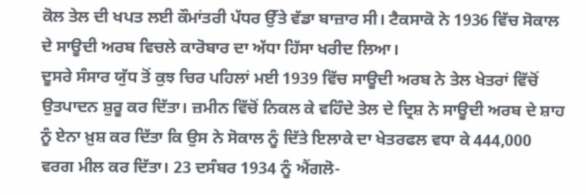ਕੋਲ ਤੇਲ ਦੀ ਖਪਤ ਲਈ ਕੌਮਾਂਤਰੀ ਪੱਧਰ ਉੱਤੇ ਵੱਡਾ ਬਾਜ਼ਾਰ ਸੀ। ਟੈਕਸਾਕੋ ਨੇ 1936 ਵਿੱਚ ਸੋਕਾਲ ਦੇ ਸਾਊਦੀ ਅਰਬ ਵਿਚਲੇ ਕਾਰੋਬਾਰ ਦਾ ਅੱਧਾ ਹਿੱਸਾ ਖਰੀਦ ਲਿਆ।
ਦੂਸਰੇ ਸੰਸਾਰ ਯੁੱਧ ਤੋਂ ਕੁਝ ਚਿਰ ਪਹਿਲਾਂ ਮਈ 1939 ਵਿੱਚ ਸਾਊਦੀ ਅਰਬ ਨੇ ਤੇਲ ਖੇਤਰਾਂ ਵਿੱਚੋਂ ਉਤਪਾਦਨ ਸ਼ੁਰੂ ਕਰ ਦਿੱਤਾ। ਜ਼ਮੀਨ ਵਿੱਚੋਂ ਨਿਕਲ ਕੇ ਵਹਿੰਦੇ ਤੇਲ ਦੇ ਦ੍ਰਿਸ਼ ਨੇ ਸਾਊਦੀ ਅਰਬ ਦੇ ਸ਼ਾਹ ਨੂੰ ਏਨਾ ਖ਼ੁਸ਼ ਕਰ ਦਿੱਤਾ ਕਿ ਉਸ ਨੇ ਸੋਕਾਲ ਨੂੰ ਦਿੱਤੇ ਇਲਾਕੇ ਦਾ ਖੇਤਰਫਲ ਵਧਾ ਕੇ 444,000 ਵਰਗ ਮੀਲ ਕਰ ਦਿੱਤਾ। 23 ਦਸੰਬਰ 1934 ਨੂੰ ਐਂਗਲੋ-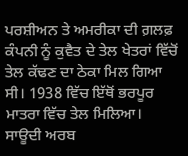ਪਰਸ਼ੀਅਨ ਤੇ ਅਮਰੀਕਾ ਦੀ ਗ਼ਲਫ਼ ਕੰਪਨੀ ਨੂੰ ਕੁਵੈਤ ਦੇ ਤੇਲ ਖੇਤਰਾਂ ਵਿੱਚੋਂ ਤੇਲ ਕੱਢਣ ਦਾ ਠੇਕਾ ਮਿਲ ਗਿਆ ਸੀ। 1938 ਵਿੱਚ ਇੱਥੋਂ ਭਰਪੂਰ ਮਾਤਰਾ ਵਿੱਚ ਤੇਲ ਮਿਲਿਆ।
ਸਾਊਦੀ ਅਰਬ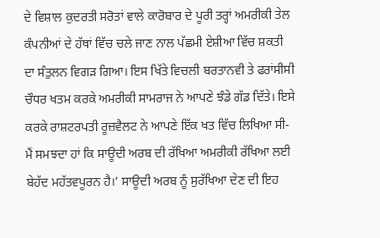ਦੇ ਵਿਸ਼ਾਲ ਕੁਦਰਤੀ ਸਰੋਤਾਂ ਵਾਲੇ ਕਾਰੋਬਾਰ ਦੇ ਪੂਰੀ ਤਰ੍ਹਾਂ ਅਮਰੀਕੀ ਤੇਲ ਕੰਪਨੀਆਂ ਦੇ ਹੱਥਾਂ ਵਿੱਚ ਚਲੇ ਜਾਣ ਨਾਲ ਪੱਛਮੀ ਏਸ਼ੀਆ ਵਿੱਚ ਸ਼ਕਤੀ ਦਾ ਸੰਤੁਲਨ ਵਿਗੜ ਗਿਆ। ਇਸ ਖਿੱਤੇ ਵਿਚਲੀ ਬਰਤਾਨਵੀ ਤੇ ਫਰਾਂਸੀਸੀ ਚੌਧਰ ਖਤਮ ਕਰਕੇ ਅਮਰੀਕੀ ਸਾਮਰਾਜ ਨੇ ਆਪਣੇ ਝੰਡੇ ਗੱਡ ਦਿੱਤੇ। ਇਸੇ ਕਰਕੇ ਰਾਸ਼ਟਰਪਤੀ ਰੂਜ਼ਵੈਲਟ ਨੇ ਆਪਣੇ ਇੱਕ ਖਤ ਵਿੱਚ ਲਿਖਿਆ ਸੀ- ਮੈਂ ਸਮਝਦਾ ਹਾਂ ਕਿ ਸਾਊਦੀ ਅਰਬ ਦੀ ਰੱਖਿਆ ਅਮਰੀਕੀ ਰੱਖਿਆ ਲਈ ਬੇਹੱਦ ਮਹੱਤਵਪੂਰਨ ਹੈ।’ ਸਾਊਦੀ ਅਰਬ ਨੂੰ ਸੁਰੱਖਿਆ ਦੇਣ ਦੀ ਇਹ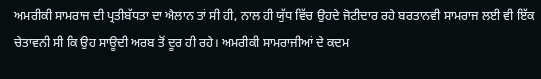ਅਮਰੀਕੀ ਸਾਮਰਾਜ ਦੀ ਪ੍ਰਤੀਬੱਧਤਾ ਦਾ ਐਲਾਨ ਤਾਂ ਸੀ ਹੀ, ਨਾਲ ਹੀ ਯੁੱਧ ਵਿੱਚ ਉਹਦੇ ਜੋਟੀਦਾਰ ਰਹੇ ਬਰਤਾਨਵੀ ਸਾਮਰਾਜ ਲਈ ਵੀ ਇੱਕ ਚੇਤਾਵਨੀ ਸੀ ਕਿ ਉਹ ਸਾਊਦੀ ਅਰਬ ਤੋਂ ਦੂਰ ਹੀ ਰਹੇ। ਅਮਰੀਕੀ ਸਾਮਰਾਜੀਆਂ ਦੇ ਕਦਮ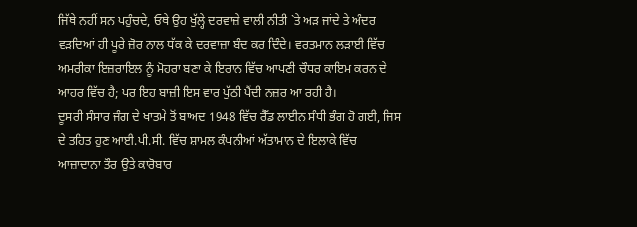ਜਿੱਥੇ ਨਹੀਂ ਸਨ ਪਹੁੰਚਦੇ, ਓਥੇ ਉਹ ਖੁੱਲ੍ਹੇ ਦਰਵਾਜ਼ੇ ਵਾਲੀ ਨੀਤੀ `ਤੇ ਅੜ ਜਾਂਦੇ ਤੇ ਅੰਦਰ ਵੜਦਿਆਂ ਹੀ ਪੂਰੇ ਜ਼ੋਰ ਨਾਲ ਧੱਕ ਕੇ ਦਰਵਾਜ਼ਾ ਬੰਦ ਕਰ ਦਿੰਦੇ। ਵਰਤਮਾਨ ਲੜਾਈ ਵਿੱਚ ਅਮਰੀਕਾ ਇਜ਼ਰਾਇਲ ਨੂੰ ਮੋਹਰਾ ਬਣਾ ਕੇ ਇਰਾਨ ਵਿੱਚ ਆਪਣੀ ਚੌਧਰ ਕਾਇਮ ਕਰਨ ਦੇ ਆਹਰ ਵਿੱਚ ਹੈ; ਪਰ ਇਹ ਬਾਜ਼ੀ ਇਸ ਵਾਰ ਪੁੱਠੀ ਪੈਂਦੀ ਨਜ਼ਰ ਆ ਰਹੀ ਹੈ।
ਦੂਸਰੀ ਸੰਸਾਰ ਜੰਗ ਦੇ ਖਾਤਮੇ ਤੋਂ ਬਾਅਦ 1948 ਵਿੱਚ ਰੈੱਡ ਲਾਈਨ ਸੰਧੀ ਭੰਗ ਹੋ ਗਈ, ਜਿਸ ਦੇ ਤਹਿਤ ਹੁਣ ਆਈ.ਪੀ.ਸੀ. ਵਿੱਚ ਸ਼ਾਮਲ ਕੰਪਨੀਆਂ ਅੱਤਾਮਾਨ ਦੇ ਇਲਾਕੇ ਵਿੱਚ ਆਜ਼ਾਦਾਨਾ ਤੌਰ ਉਤੇ ਕਾਰੋਬਾਰ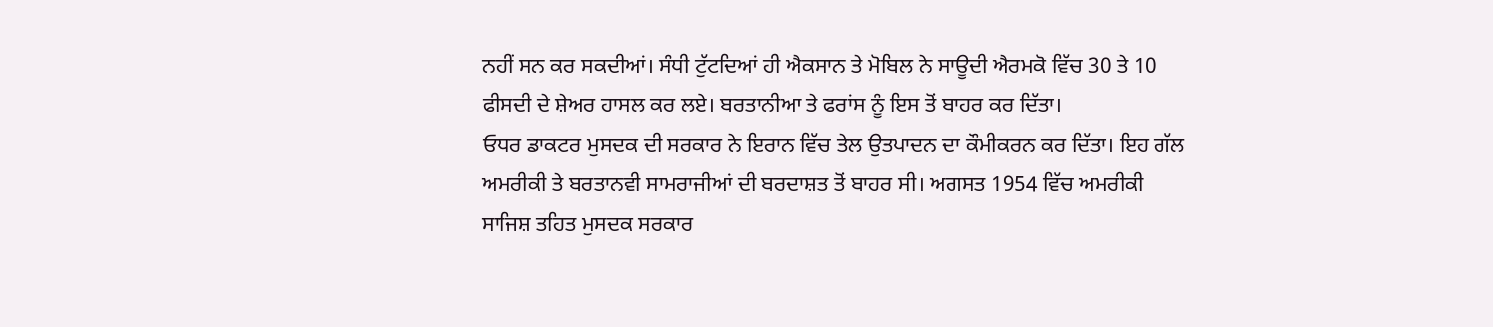ਨਹੀਂ ਸਨ ਕਰ ਸਕਦੀਆਂ। ਸੰਧੀ ਟੁੱਟਦਿਆਂ ਹੀ ਐਕਸਾਨ ਤੇ ਮੋਬਿਲ ਨੇ ਸਾਊਦੀ ਐਰਮਕੋ ਵਿੱਚ 30 ਤੇ 10 ਫੀਸਦੀ ਦੇ ਸ਼ੇਅਰ ਹਾਸਲ ਕਰ ਲਏ। ਬਰਤਾਨੀਆ ਤੇ ਫਰਾਂਸ ਨੂੰ ਇਸ ਤੋਂ ਬਾਹਰ ਕਰ ਦਿੱਤਾ।
ਓਧਰ ਡਾਕਟਰ ਮੁਸਦਕ ਦੀ ਸਰਕਾਰ ਨੇ ਇਰਾਨ ਵਿੱਚ ਤੇਲ ਉਤਪਾਦਨ ਦਾ ਕੌਮੀਕਰਨ ਕਰ ਦਿੱਤਾ। ਇਹ ਗੱਲ ਅਮਰੀਕੀ ਤੇ ਬਰਤਾਨਵੀ ਸਾਮਰਾਜੀਆਂ ਦੀ ਬਰਦਾਸ਼ਤ ਤੋਂ ਬਾਹਰ ਸੀ। ਅਗਸਤ 1954 ਵਿੱਚ ਅਮਰੀਕੀ ਸਾਜਿਸ਼ ਤਹਿਤ ਮੁਸਦਕ ਸਰਕਾਰ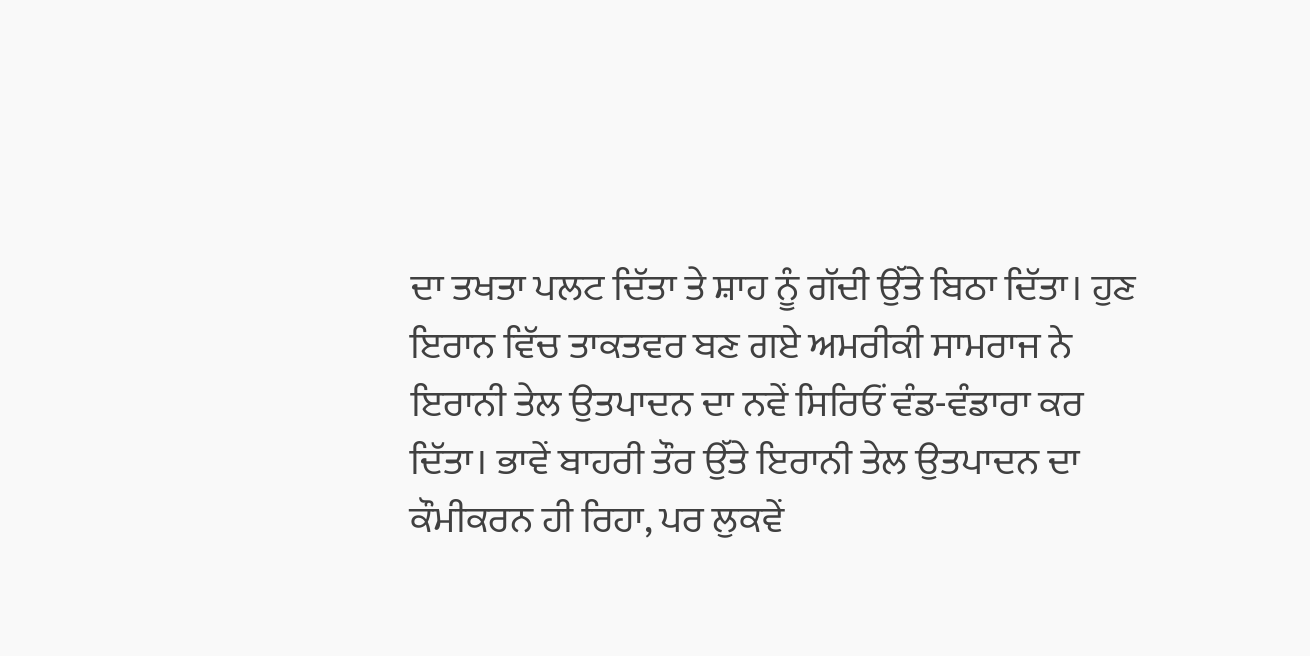ਦਾ ਤਖਤਾ ਪਲਟ ਦਿੱਤਾ ਤੇ ਸ਼ਾਹ ਨੂੰ ਗੱਦੀ ਉੱਤੇ ਬਿਠਾ ਦਿੱਤਾ। ਹੁਣ ਇਰਾਨ ਵਿੱਚ ਤਾਕਤਵਰ ਬਣ ਗਏ ਅਮਰੀਕੀ ਸਾਮਰਾਜ ਨੇ ਇਰਾਨੀ ਤੇਲ ਉਤਪਾਦਨ ਦਾ ਨਵੇਂ ਸਿਰਿਓਂ ਵੰਡ-ਵੰਡਾਰਾ ਕਰ ਦਿੱਤਾ। ਭਾਵੇਂ ਬਾਹਰੀ ਤੌਰ ਉੱਤੇ ਇਰਾਨੀ ਤੇਲ ਉਤਪਾਦਨ ਦਾ ਕੌਮੀਕਰਨ ਹੀ ਰਿਹਾ, ਪਰ ਲੁਕਵੇਂ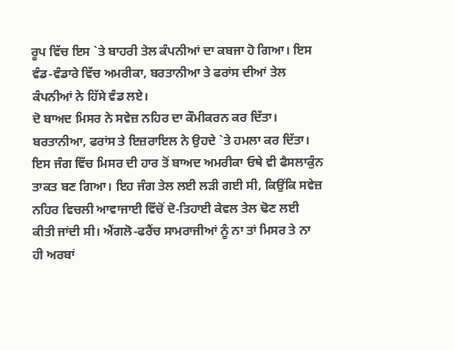ਰੂਪ ਵਿੱਚ ਇਸ `ਤੇ ਬਾਹਰੀ ਤੇਲ ਕੰਪਨੀਆਂ ਦਾ ਕਬਜਾ ਹੋ ਗਿਆ। ਇਸ ਵੰਡ-ਵੰਡਾਰੇ ਵਿੱਚ ਅਮਰੀਕਾ, ਬਰਤਾਨੀਆ ਤੇ ਫਰਾਂਸ ਦੀਆਂ ਤੇਲ ਕੰਪਨੀਆਂ ਨੇ ਹਿੱਸੇ ਵੰਡ ਲਏ।
ਦੋ ਬਾਅਦ ਮਿਸਰ ਨੇ ਸਵੇਜ਼ ਨਹਿਰ ਦਾ ਕੌਮੀਕਰਨ ਕਰ ਦਿੱਤਾ। ਬਰਤਾਨੀਆ, ਫਰਾਂਸ ਤੇ ਇਜ਼ਰਾਇਲ ਨੇ ਉਹਦੇ `ਤੇ ਹਮਲਾ ਕਰ ਦਿੱਤਾ। ਇਸ ਜੰਗ ਵਿੱਚ ਮਿਸਰ ਦੀ ਹਾਰ ਤੋਂ ਬਾਅਦ ਅਮਰੀਕਾ ਓਥੇ ਵੀ ਫੈਸਲਾਕੁੰਨ ਤਾਕਤ ਬਣ ਗਿਆ। ਇਹ ਜੰਗ ਤੇਲ ਲਈ ਲੜੀ ਗਈ ਸੀ, ਕਿਉਂਕਿ ਸਵੇਜ਼ ਨਹਿਰ ਵਿਚਲੀ ਆਵਾਜਾਈ ਵਿੱਚੋਂ ਦੋ-ਤਿਹਾਈ ਕੇਵਲ ਤੇਲ ਢੋਣ ਲਈ ਕੀਤੀ ਜਾਂਦੀ ਸੀ। ਐਂਗਲੋ-ਫਰੈਂਚ ਸਾਮਰਾਜੀਆਂ ਨੂੰ ਨਾ ਤਾਂ ਮਿਸਰ ਤੇ ਨਾ ਹੀ ਅਰਬਾਂ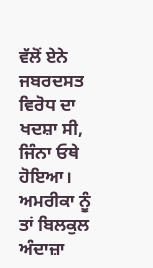ਵੱਲੋਂ ਏਨੇ ਜਬਰਦਸਤ ਵਿਰੋਧ ਦਾ ਖਦਸ਼ਾ ਸੀ, ਜਿੰਨਾ ਓਥੇ ਹੋਇਆ। ਅਮਰੀਕਾ ਨੂੰ ਤਾਂ ਬਿਲਕੁਲ ਅੰਦਾਜ਼ਾ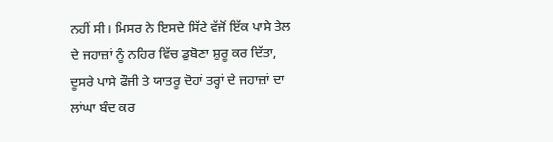ਨਹੀਂ ਸੀ। ਮਿਸਰ ਨੇ ਇਸਦੇ ਸਿੱਟੇ ਵੱਜੋਂ ਇੱਕ ਪਾਸੇ ਤੇਲ ਦੇ ਜਹਾਜ਼ਾਂ ਨੂੰ ਨਹਿਰ ਵਿੱਚ ਡੁਬੋਣਾ ਸ਼ੁਰੂ ਕਰ ਦਿੱਤਾ, ਦੂਸਰੇ ਪਾਸੇ ਫੌਜੀ ਤੇ ਯਾਤਰੂ ਦੋਹਾਂ ਤਰ੍ਹਾਂ ਦੇ ਜਹਾਜ਼ਾਂ ਦਾ ਲਾਂਘਾ ਬੰਦ ਕਰ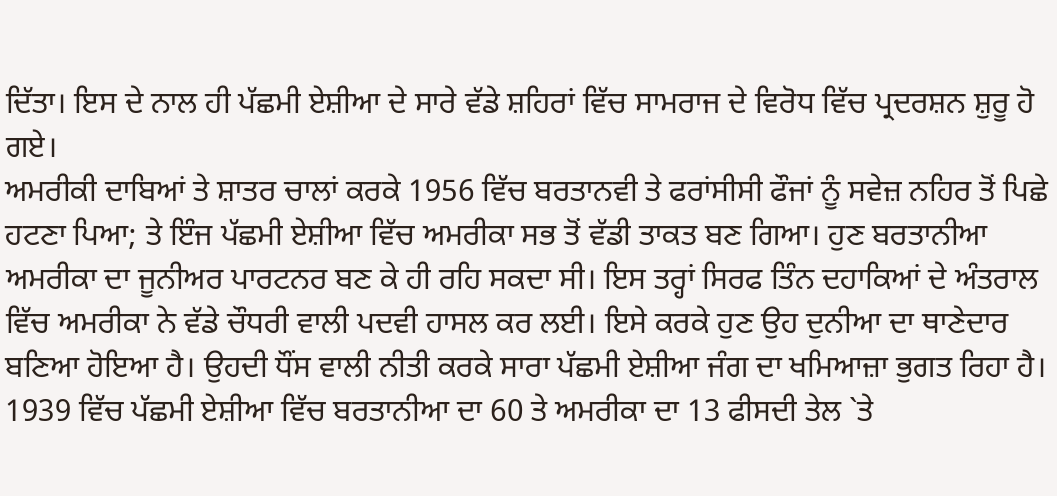ਦਿੱਤਾ। ਇਸ ਦੇ ਨਾਲ ਹੀ ਪੱਛਮੀ ਏਸ਼ੀਆ ਦੇ ਸਾਰੇ ਵੱਡੇ ਸ਼ਹਿਰਾਂ ਵਿੱਚ ਸਾਮਰਾਜ ਦੇ ਵਿਰੋਧ ਵਿੱਚ ਪ੍ਰਦਰਸ਼ਨ ਸ਼ੁਰੂ ਹੋ ਗਏ।
ਅਮਰੀਕੀ ਦਾਬਿਆਂ ਤੇ ਸ਼ਾਤਰ ਚਾਲਾਂ ਕਰਕੇ 1956 ਵਿੱਚ ਬਰਤਾਨਵੀ ਤੇ ਫਰਾਂਸੀਸੀ ਫੌਜਾਂ ਨੂੰ ਸਵੇਜ਼ ਨਹਿਰ ਤੋਂ ਪਿਛੇ ਹਟਣਾ ਪਿਆ; ਤੇ ਇੰਜ ਪੱਛਮੀ ਏਸ਼ੀਆ ਵਿੱਚ ਅਮਰੀਕਾ ਸਭ ਤੋਂ ਵੱਡੀ ਤਾਕਤ ਬਣ ਗਿਆ। ਹੁਣ ਬਰਤਾਨੀਆ ਅਮਰੀਕਾ ਦਾ ਜੂਨੀਅਰ ਪਾਰਟਨਰ ਬਣ ਕੇ ਹੀ ਰਹਿ ਸਕਦਾ ਸੀ। ਇਸ ਤਰ੍ਹਾਂ ਸਿਰਫ ਤਿੰਨ ਦਹਾਕਿਆਂ ਦੇ ਅੰਤਰਾਲ ਵਿੱਚ ਅਮਰੀਕਾ ਨੇ ਵੱਡੇ ਚੌਧਰੀ ਵਾਲੀ ਪਦਵੀ ਹਾਸਲ ਕਰ ਲਈ। ਇਸੇ ਕਰਕੇ ਹੁਣ ਉਹ ਦੁਨੀਆ ਦਾ ਥਾਣੇਦਾਰ ਬਣਿਆ ਹੋਇਆ ਹੈ। ਉਹਦੀ ਧੌਂਸ ਵਾਲੀ ਨੀਤੀ ਕਰਕੇ ਸਾਰਾ ਪੱਛਮੀ ਏਸ਼ੀਆ ਜੰਗ ਦਾ ਖਮਿਆਜ਼ਾ ਭੁਗਤ ਰਿਹਾ ਹੈ। 1939 ਵਿੱਚ ਪੱਛਮੀ ਏਸ਼ੀਆ ਵਿੱਚ ਬਰਤਾਨੀਆ ਦਾ 60 ਤੇ ਅਮਰੀਕਾ ਦਾ 13 ਫੀਸਦੀ ਤੇਲ `ਤੇ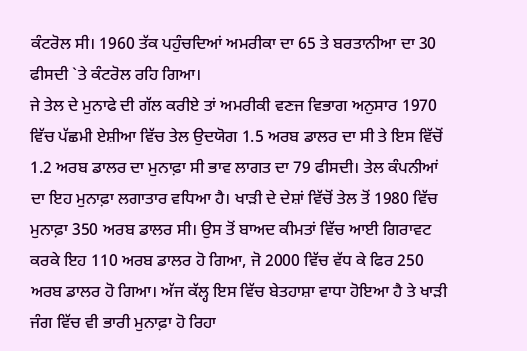ਕੰਟਰੋਲ ਸੀ। 1960 ਤੱਕ ਪਹੁੰਚਦਿਆਂ ਅਮਰੀਕਾ ਦਾ 65 ਤੇ ਬਰਤਾਨੀਆ ਦਾ 30 ਫੀਸਦੀ `ਤੇ ਕੰਟਰੋਲ ਰਹਿ ਗਿਆ।
ਜੇ ਤੇਲ ਦੇ ਮੁਨਾਫੇ ਦੀ ਗੱਲ ਕਰੀਏ ਤਾਂ ਅਮਰੀਕੀ ਵਣਜ ਵਿਭਾਗ ਅਨੁਸਾਰ 1970 ਵਿੱਚ ਪੱਛਮੀ ਏਸ਼ੀਆ ਵਿੱਚ ਤੇਲ ਉਦਯੋਗ 1.5 ਅਰਬ ਡਾਲਰ ਦਾ ਸੀ ਤੇ ਇਸ ਵਿੱਚੋਂ 1.2 ਅਰਬ ਡਾਲਰ ਦਾ ਮੁਨਾਫ਼ਾ ਸੀ ਭਾਵ ਲਾਗਤ ਦਾ 79 ਫੀਸਦੀ। ਤੇਲ ਕੰਪਨੀਆਂ ਦਾ ਇਹ ਮੁਨਾਫ਼ਾ ਲਗਾਤਾਰ ਵਧਿਆ ਹੈ। ਖਾੜੀ ਦੇ ਦੇਸ਼ਾਂ ਵਿੱਚੋਂ ਤੇਲ ਤੋਂ 1980 ਵਿੱਚ ਮੁਨਾਫ਼ਾ 350 ਅਰਬ ਡਾਲਰ ਸੀ। ਉਸ ਤੋਂ ਬਾਅਦ ਕੀਮਤਾਂ ਵਿੱਚ ਆਈ ਗਿਰਾਵਟ ਕਰਕੇ ਇਹ 110 ਅਰਬ ਡਾਲਰ ਹੋ ਗਿਆ, ਜੋ 2000 ਵਿੱਚ ਵੱਧ ਕੇ ਫਿਰ 250 ਅਰਬ ਡਾਲਰ ਹੋ ਗਿਆ। ਅੱਜ ਕੱਲ੍ਹ ਇਸ ਵਿੱਚ ਬੇਤਹਾਸ਼ਾ ਵਾਧਾ ਹੋਇਆ ਹੈ ਤੇ ਖਾੜੀ ਜੰਗ ਵਿੱਚ ਵੀ ਭਾਰੀ ਮੁਨਾਫ਼ਾ ਹੋ ਰਿਹਾ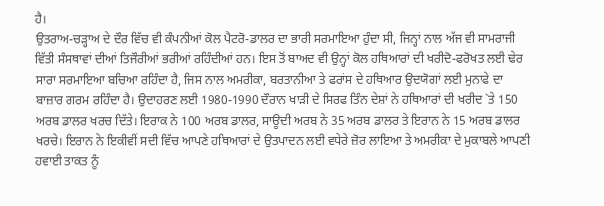ਹੈ।
ਉਤਰਾਅ-ਚੜ੍ਹਾਅ ਦੇ ਦੌਰ ਵਿੱਚ ਵੀ ਕੰਪਨੀਆਂ ਕੋਲ ਪੈਟਰੋ-ਡਾਲਰ ਦਾ ਭਾਰੀ ਸਰਮਾਇਆ ਹੁੰਦਾ ਸੀ, ਜਿਨ੍ਹਾਂ ਨਾਲ ਅੱਜ ਵੀ ਸਾਮਰਾਜੀ ਵਿੱਤੀ ਸੰਸਥਾਵਾਂ ਦੀਆਂ ਤਿਜੌਰੀਆਂ ਭਰੀਆਂ ਰਹਿੰਦੀਆਂ ਹਨ। ਇਸ ਤੋਂ ਬਾਅਦ ਵੀ ਉਨ੍ਹਾਂ ਕੋਲ ਹਥਿਆਰਾਂ ਦੀ ਖਰੀਦੋ-ਫਰੋਖਤ ਲਈ ਢੇਰ ਸਾਰਾ ਸਰਮਾਇਆ ਬਚਿਆ ਰਹਿੰਦਾ ਹੈ, ਜਿਸ ਨਾਲ ਅਮਰੀਕਾ, ਬਰਤਾਨੀਆ ਤੇ ਫਰਾਂਸ ਦੇ ਹਥਿਆਰ ਉਦਯੋਗਾਂ ਲਈ ਮੁਨਾਫੇ ਦਾ ਬਾਜ਼ਾਰ ਗਰਮ ਰਹਿੰਦਾ ਹੈ। ਉਦਾਹਰਣ ਲਈ 1980-1990 ਦੌਰਾਨ ਖਾੜੀ ਦੇ ਸਿਰਫ ਤਿੰਨ ਦੇਸ਼ਾਂ ਨੇ ਹਥਿਆਰਾਂ ਦੀ ਖਰੀਦ `ਤੇ 150 ਅਰਬ ਡਾਲਰ ਖਰਚ ਦਿੱਤੇ। ਇਰਾਕ ਨੇ 100 ਅਰਬ ਡਾਲਰ, ਸਾਊਦੀ ਅਰਬ ਨੇ 35 ਅਰਬ ਡਾਲਰ ਤੇ ਇਰਾਨ ਨੇ 15 ਅਰਬ ਡਾਲਰ ਖਰਚੇ। ਇਰਾਨ ਨੇ ਇਕੀਵੀਂ ਸਦੀ ਵਿੱਚ ਆਪਣੇ ਹਥਿਆਰਾਂ ਦੇ ਉਤਪਾਦਨ ਲਈ ਵਧੇਰੇ ਜ਼ੋਰ ਲਾਇਆ ਤੇ ਅਮਰੀਕਾ ਦੇ ਮੁਕਾਬਲੇ ਆਪਣੀ ਹਵਾਈ ਤਾਕਤ ਨੂੰ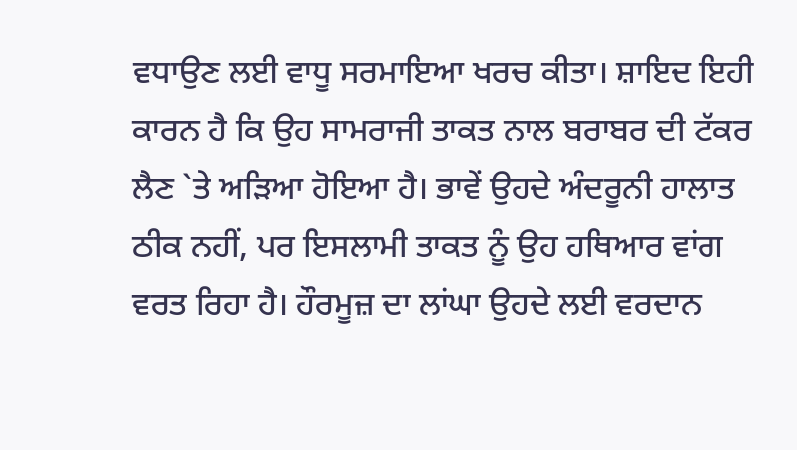ਵਧਾਉਣ ਲਈ ਵਾਧੂ ਸਰਮਾਇਆ ਖਰਚ ਕੀਤਾ। ਸ਼ਾਇਦ ਇਹੀ ਕਾਰਨ ਹੈ ਕਿ ਉਹ ਸਾਮਰਾਜੀ ਤਾਕਤ ਨਾਲ ਬਰਾਬਰ ਦੀ ਟੱਕਰ ਲੈਣ `ਤੇ ਅੜਿਆ ਹੋਇਆ ਹੈ। ਭਾਵੇਂ ਉਹਦੇ ਅੰਦਰੂਨੀ ਹਾਲਾਤ ਠੀਕ ਨਹੀਂ, ਪਰ ਇਸਲਾਮੀ ਤਾਕਤ ਨੂੰ ਉਹ ਹਥਿਆਰ ਵਾਂਗ ਵਰਤ ਰਿਹਾ ਹੈ। ਹੌਰਮੂਜ਼ ਦਾ ਲਾਂਘਾ ਉਹਦੇ ਲਈ ਵਰਦਾਨ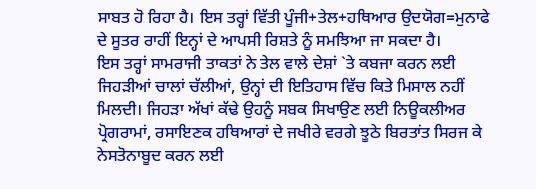ਸਾਬਤ ਹੋ ਰਿਹਾ ਹੈ। ਇਸ ਤਰ੍ਹਾਂ ਵਿੱਤੀ ਪੂੰਜੀ+ਤੇਲ+ਹਥਿਆਰ ਉਦਯੋਗ=ਮੁਨਾਫੇ ਦੇ ਸੂਤਰ ਰਾਹੀਂ ਇਨ੍ਹਾਂ ਦੇ ਆਪਸੀ ਰਿਸ਼ਤੇ ਨੂੰ ਸਮਝਿਆ ਜਾ ਸਕਦਾ ਹੈ।
ਇਸ ਤਰ੍ਹਾਂ ਸਾਮਰਾਜੀ ਤਾਕਤਾਂ ਨੇ ਤੇਲ ਵਾਲੇ ਦੇਸ਼ਾਂ `ਤੇ ਕਬਜਾ ਕਰਨ ਲਈ ਜਿਹੜੀਆਂ ਚਾਲਾਂ ਚੱਲੀਆਂ, ਉਨ੍ਹਾਂ ਦੀ ਇਤਿਹਾਸ ਵਿੱਚ ਕਿਤੇ ਮਿਸਾਲ ਨਹੀਂ ਮਿਲਦੀ। ਜਿਹੜਾ ਅੱਖਾਂ ਕੱਢੇ ਉਹਨੂੰ ਸਬਕ ਸਿਖਾਉਣ ਲਈ ਨਿਊਕਲੀਅਰ ਪ੍ਰੋਗਰਾਮਾਂ, ਰਸਾਇਣਕ ਹਥਿਆਰਾਂ ਦੇ ਜਖੀਰੇ ਵਰਗੇ ਝੂਠੇ ਬਿਰਤਾਂਤ ਸਿਰਜ ਕੇ ਨੇਸਤੋਨਾਬੂਦ ਕਰਨ ਲਈ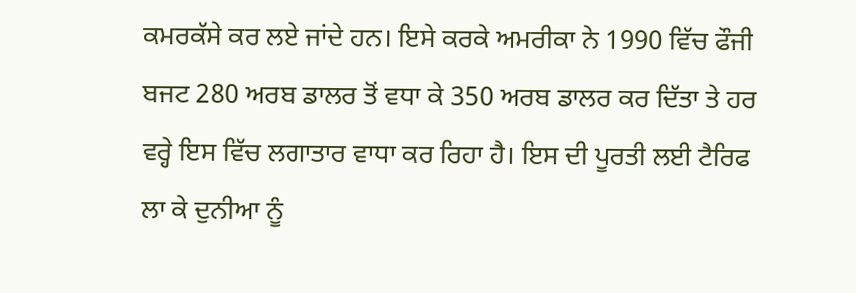ਕਮਰਕੱਸੇ ਕਰ ਲਏ ਜਾਂਦੇ ਹਨ। ਇਸੇ ਕਰਕੇ ਅਮਰੀਕਾ ਨੇ 1990 ਵਿੱਚ ਫੌਜੀ ਬਜਟ 280 ਅਰਬ ਡਾਲਰ ਤੋਂ ਵਧਾ ਕੇ 350 ਅਰਬ ਡਾਲਰ ਕਰ ਦਿੱਤਾ ਤੇ ਹਰ ਵਰ੍ਹੇ ਇਸ ਵਿੱਚ ਲਗਾਤਾਰ ਵਾਧਾ ਕਰ ਰਿਹਾ ਹੈ। ਇਸ ਦੀ ਪੂਰਤੀ ਲਈ ਟੈਰਿਫ ਲਾ ਕੇ ਦੁਨੀਆ ਨੂੰ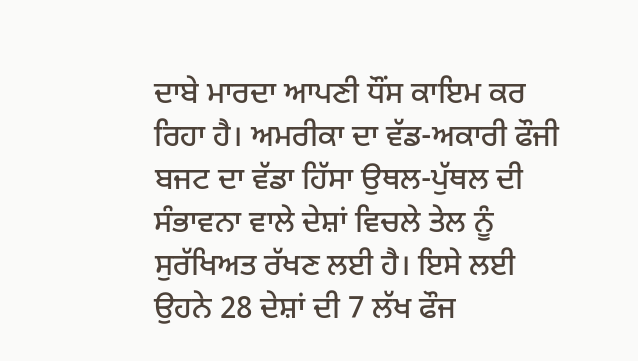ਦਾਬੇ ਮਾਰਦਾ ਆਪਣੀ ਧੌਂਸ ਕਾਇਮ ਕਰ ਰਿਹਾ ਹੈ। ਅਮਰੀਕਾ ਦਾ ਵੱਡ-ਅਕਾਰੀ ਫੌਜੀ ਬਜਟ ਦਾ ਵੱਡਾ ਹਿੱਸਾ ਉਥਲ-ਪੁੱਥਲ ਦੀ ਸੰਭਾਵਨਾ ਵਾਲੇ ਦੇਸ਼ਾਂ ਵਿਚਲੇ ਤੇਲ ਨੂੰ ਸੁਰੱਖਿਅਤ ਰੱਖਣ ਲਈ ਹੈ। ਇਸੇ ਲਈ ਉਹਨੇ 28 ਦੇਸ਼ਾਂ ਦੀ 7 ਲੱਖ ਫੌਜ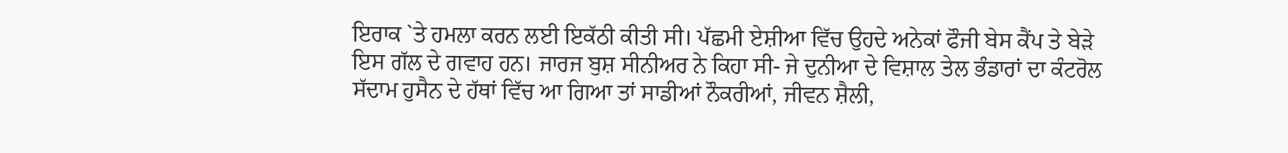ਇਰਾਕ `ਤੇ ਹਮਲਾ ਕਰਨ ਲਈ ਇਕੱਠੀ ਕੀਤੀ ਸੀ। ਪੱਛਮੀ ਏਸ਼ੀਆ ਵਿੱਚ ਉਹਦੇ ਅਨੇਕਾਂ ਫੌਜੀ ਬੇਸ ਕੈਂਪ ਤੇ ਬੇੜੇ ਇਸ ਗੱਲ ਦੇ ਗਵਾਹ ਹਨ। ਜਾਰਜ ਬੁਸ਼ ਸੀਨੀਅਰ ਨੇ ਕਿਹਾ ਸੀ- ਜੇ ਦੁਨੀਆ ਦੇ ਵਿਸ਼ਾਲ ਤੇਲ ਭੰਡਾਰਾਂ ਦਾ ਕੰਟਰੋਲ ਸੱਦਾਮ ਹੁਸੈਨ ਦੇ ਹੱਥਾਂ ਵਿੱਚ ਆ ਗਿਆ ਤਾਂ ਸਾਡੀਆਂ ਨੌਕਰੀਆਂ, ਜੀਵਨ ਸ਼ੈਲੀ,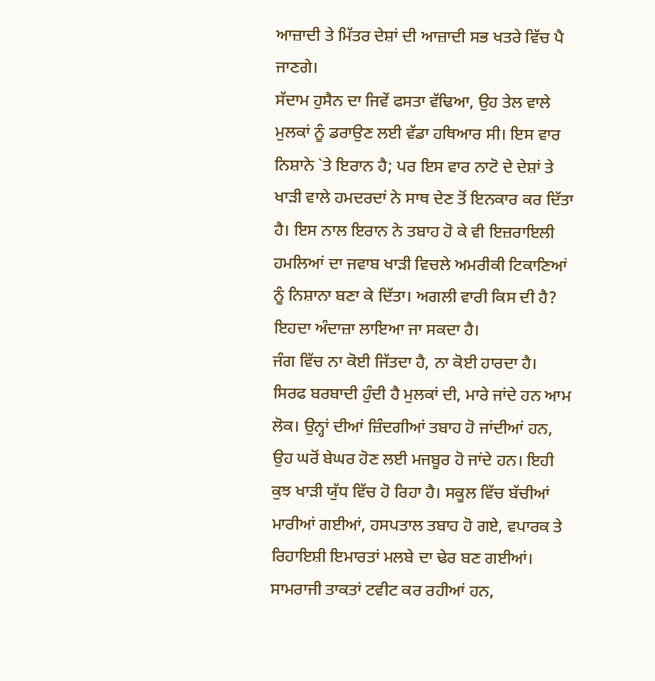ਆਜ਼ਾਦੀ ਤੇ ਮਿੱਤਰ ਦੇਸ਼ਾਂ ਦੀ ਆਜ਼ਾਦੀ ਸਭ ਖਤਰੇ ਵਿੱਚ ਪੈ ਜਾਣਗੇ।
ਸੱਦਾਮ ਹੁਸੈਨ ਦਾ ਜਿਵੇਂ ਫਸਤਾ ਵੱਢਿਆ, ਉਹ ਤੇਲ ਵਾਲੇ ਮੁਲਕਾਂ ਨੂੰ ਡਰਾਉਣ ਲਈ ਵੱਡਾ ਹਥਿਆਰ ਸੀ। ਇਸ ਵਾਰ ਨਿਸ਼ਾਨੇ `ਤੇ ਇਰਾਨ ਹੈ; ਪਰ ਇਸ ਵਾਰ ਨਾਟੋ ਦੇ ਦੇਸ਼ਾਂ ਤੇ ਖਾੜੀ ਵਾਲੇ ਹਮਦਰਦਾਂ ਨੇ ਸਾਥ ਦੇਣ ਤੋਂ ਇਨਕਾਰ ਕਰ ਦਿੱਤਾ ਹੈ। ਇਸ ਨਾਲ ਇਰਾਨ ਨੇ ਤਬਾਹ ਹੋ ਕੇ ਵੀ ਇਜ਼ਰਾਇਲੀ ਹਮਲਿਆਂ ਦਾ ਜਵਾਬ ਖਾੜੀ ਵਿਚਲੇ ਅਮਰੀਕੀ ਟਿਕਾਣਿਆਂ ਨੂੰ ਨਿਸ਼ਾਨਾ ਬਣਾ ਕੇ ਦਿੱਤਾ। ਅਗਲੀ ਵਾਰੀ ਕਿਸ ਦੀ ਹੈ? ਇਹਦਾ ਅੰਦਾਜ਼ਾ ਲਾਇਆ ਜਾ ਸਕਦਾ ਹੈ।
ਜੰਗ ਵਿੱਚ ਨਾ ਕੋਈ ਜਿੱਤਦਾ ਹੈ, ਨਾ ਕੋਈ ਹਾਰਦਾ ਹੈ। ਸਿਰਫ ਬਰਬਾਦੀ ਹੁੰਦੀ ਹੈ ਮੁਲਕਾਂ ਦੀ, ਮਾਰੇ ਜਾਂਦੇ ਹਨ ਆਮ ਲੋਕ। ਉਨ੍ਹਾਂ ਦੀਆਂ ਜ਼ਿੰਦਗੀਆਂ ਤਬਾਹ ਹੋ ਜਾਂਦੀਆਂ ਹਨ, ਉਹ ਘਰੋਂ ਬੇਘਰ ਹੋਣ ਲਈ ਮਜਬੂਰ ਹੋ ਜਾਂਦੇ ਹਨ। ਇਹੀ ਕੁਝ ਖਾੜੀ ਯੁੱਧ ਵਿੱਚ ਹੋ ਰਿਹਾ ਹੈ। ਸਕੂਲ ਵਿੱਚ ਬੱਚੀਆਂ ਮਾਰੀਆਂ ਗਈਆਂ, ਹਸਪਤਾਲ ਤਬਾਹ ਹੋ ਗਏ, ਵਪਾਰਕ ਤੇ ਰਿਹਾਇਸ਼ੀ ਇਮਾਰਤਾਂ ਮਲਬੇ ਦਾ ਢੇਰ ਬਣ ਗਈਆਂ। ਸਾਮਰਾਜੀ ਤਾਕਤਾਂ ਟਵੀਟ ਕਰ ਰਹੀਆਂ ਹਨ,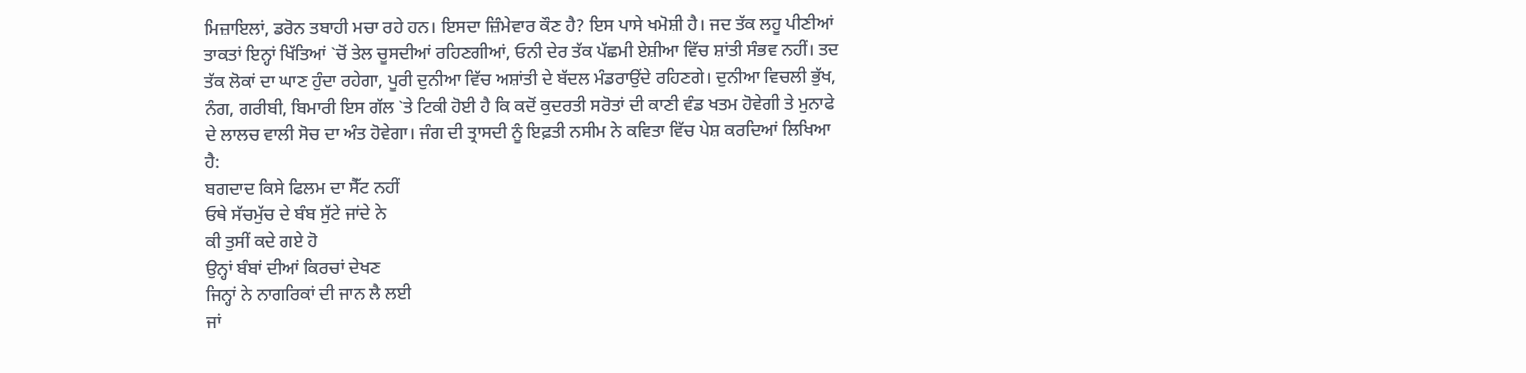ਮਿਜ਼ਾਇਲਾਂ, ਡਰੋਨ ਤਬਾਹੀ ਮਚਾ ਰਹੇ ਹਨ। ਇਸਦਾ ਜ਼ਿੰਮੇਵਾਰ ਕੌਣ ਹੈ? ਇਸ ਪਾਸੇ ਖਮੋਸ਼ੀ ਹੈ। ਜਦ ਤੱਕ ਲਹੂ ਪੀਣੀਆਂ ਤਾਕਤਾਂ ਇਨ੍ਹਾਂ ਖਿੱਤਿਆਂ `ਚੋਂ ਤੇਲ ਚੂਸਦੀਆਂ ਰਹਿਣਗੀਆਂ, ਓਨੀ ਦੇਰ ਤੱਕ ਪੱਛਮੀ ਏਸ਼ੀਆ ਵਿੱਚ ਸ਼ਾਂਤੀ ਸੰਭਵ ਨਹੀਂ। ਤਦ ਤੱਕ ਲੋਕਾਂ ਦਾ ਘਾਣ ਹੁੰਦਾ ਰਹੇਗਾ, ਪੂਰੀ ਦੁਨੀਆ ਵਿੱਚ ਅਸ਼ਾਂਤੀ ਦੇ ਬੱਦਲ ਮੰਡਰਾਉਂਦੇ ਰਹਿਣਗੇ। ਦੁਨੀਆ ਵਿਚਲੀ ਭੁੱਖ, ਨੰਗ, ਗਰੀਬੀ, ਬਿਮਾਰੀ ਇਸ ਗੱਲ `ਤੇ ਟਿਕੀ ਹੋਈ ਹੈ ਕਿ ਕਦੋਂ ਕੁਦਰਤੀ ਸਰੋਤਾਂ ਦੀ ਕਾਣੀ ਵੰਡ ਖਤਮ ਹੋਵੇਗੀ ਤੇ ਮੁਨਾਫੇ ਦੇ ਲਾਲਚ ਵਾਲੀ ਸੋਚ ਦਾ ਅੰਤ ਹੋਵੇਗਾ। ਜੰਗ ਦੀ ਤ੍ਰਾਸਦੀ ਨੂੰ ਇਫ਼ਤੀ ਨਸੀਮ ਨੇ ਕਵਿਤਾ ਵਿੱਚ ਪੇਸ਼ ਕਰਦਿਆਂ ਲਿਖਿਆ ਹੈ:
ਬਗਦਾਦ ਕਿਸੇ ਫਿਲਮ ਦਾ ਸੈੱਟ ਨਹੀਂ
ਓਥੇ ਸੱਚਮੁੱਚ ਦੇ ਬੰਬ ਸੁੱਟੇ ਜਾਂਦੇ ਨੇ
ਕੀ ਤੁਸੀਂ ਕਦੇ ਗਏ ਹੋ
ਉਨ੍ਹਾਂ ਬੰਬਾਂ ਦੀਆਂ ਕਿਰਚਾਂ ਦੇਖਣ
ਜਿਨ੍ਹਾਂ ਨੇ ਨਾਗਰਿਕਾਂ ਦੀ ਜਾਨ ਲੈ ਲਈ
ਜਾਂ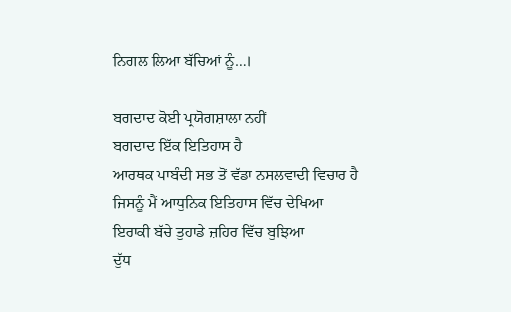ਨਿਗਲ ਲਿਆ ਬੱਚਿਆਂ ਨੂੰ…।

ਬਗਦਾਦ ਕੋਈ ਪ੍ਰਯੋਗਸ਼ਾਲਾ ਨਹੀਂ
ਬਗਦਾਦ ਇੱਕ ਇਤਿਹਾਸ ਹੈ
ਆਰਥਕ ਪਾਬੰਦੀ ਸਭ ਤੋਂ ਵੱਡਾ ਨਸਲਵਾਦੀ ਵਿਚਾਰ ਹੈ
ਜਿਸਨੂੰ ਮੈਂ ਆਧੁਨਿਕ ਇਤਿਹਾਸ ਵਿੱਚ ਦੇਖਿਆ
ਇਰਾਕੀ ਬੱਚੇ ਤੁਹਾਡੇ ਜ਼ਹਿਰ ਵਿੱਚ ਬੁਝਿਆ
ਦੁੱਧ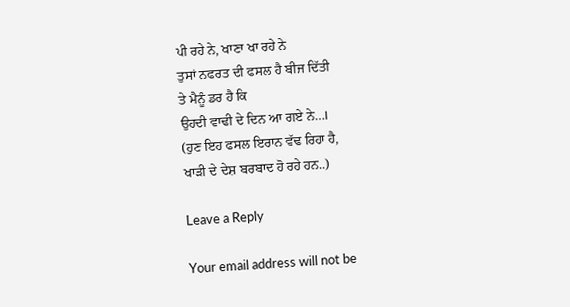ਪੀ ਰਹੇ ਨੇ, ਖਾਣਾ ਖਾ ਰਹੇ ਨੇ
ਤੁਸਾਂ ਨਫਰਤ ਦੀ ਫਸਲ ਹੈ ਬੀਜ ਦਿੱਤੀ
ਤੇ ਮੈਨੂੰ ਡਰ ਹੈ ਕਿ
ਉਹਦੀ ਵਾਢੀ ਦੇ ਦਿਨ ਆ ਗਏ ਨੇ…।
(ਹੁਣ ਇਹ ਫਸਲ ਇਰਾਨ ਵੱਢ ਰਿਹਾ ਹੈ,
ਖਾੜੀ ਦੇ ਦੇਸ਼ ਬਰਬਾਦ ਹੋ ਰਹੇ ਹਨ..)

Leave a Reply

Your email address will not be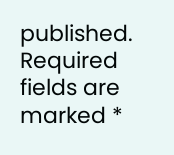published. Required fields are marked *